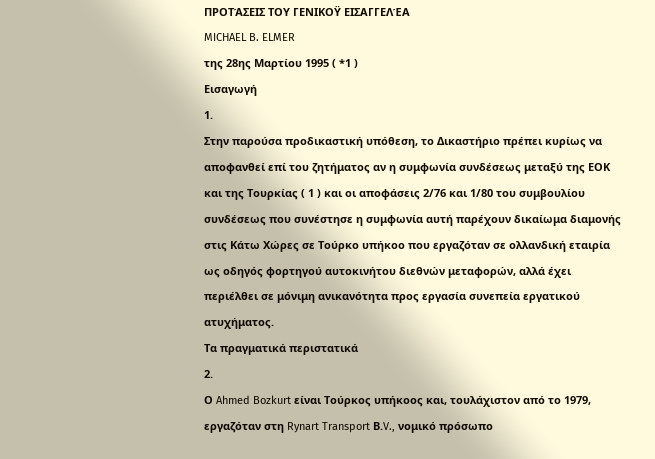ΠΡΟΤΆΣΕΙΣ ΤΟΥ ΓΕΝΙΚΟΫ ΕΙΣΑΓΓΕΛΈΑ
MICHAEL B. ELMER
της 28ης Μαρτίου 1995 ( *1 )
Εισαγωγή
1.
Στην παρούσα προδικαστική υπόθεση, το Δικαστήριο πρέπει κυρίως να αποφανθεί επί του ζητήματος αν η συμφωνία συνδέσεως μεταξύ της ΕΟΚ και της Τουρκίας ( 1 ) και οι αποφάσεις 2/76 και 1/80 του συμβουλίου συνδέσεως που συνέστησε η συμφωνία αυτή παρέχουν δικαίωμα διαμονής στις Κάτω Χώρες σε Τούρκο υπήκοο που εργαζόταν σε ολλανδική εταιρία ως οδηγός φορτηγού αυτοκινήτου διεθνών μεταφορών, αλλά έχει περιέλθει σε μόνιμη ανικανότητα προς εργασία συνεπεία εργατικού ατυχήματος.
Τα πραγματικά περιστατικά
2.
Ο Ahmed Bozkurt είναι Τούρκος υπήκοος και, τουλάχιστον από το 1979, εργαζόταν στη Rynart Transport Β.V., νομικό πρόσωπο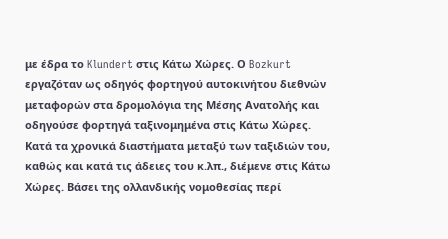με έδρα το Klundert στις Κάτω Χώρες. Ο Bozkurt εργαζόταν ως οδηγός φορτηγού αυτοκινήτου διεθνών μεταφορών στα δρομολόγια της Μέσης Ανατολής και οδηγούσε φορτηγά ταξινομημένα στις Κάτω Χώρες.
Κατά τα χρονικά διαστήματα μεταξύ των ταξιδιών του, καθώς και κατά τις άδειες του κ.λπ., διέμενε στις Κάτω Χώρες. Βάσει της ολλανδικής νομοθεσίας περί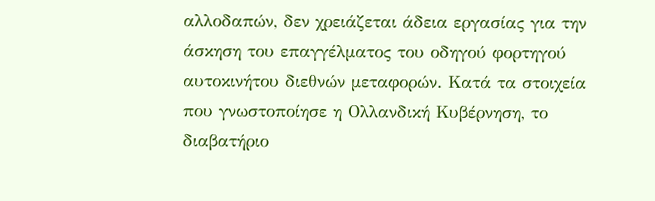αλλοδαπών, δεν χρειάζεται άδεια εργασίας για την άσκηση του επαγγέλματος του οδηγού φορτηγού αυτοκινήτου διεθνών μεταφορών. Κατά τα στοιχεία που γνωστοποίησε η Ολλανδική Κυβέρνηση, το διαβατήριο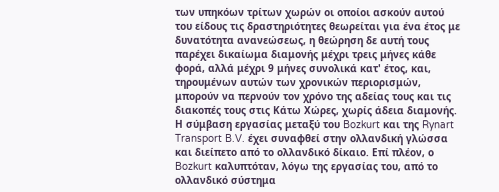των υπηκόων τρίτων χωρών οι οποίοι ασκούν αυτού του είδους τις δραστηριότητες θεωρείται για ένα έτος με δυνατότητα ανανεώσεως, η θεώρηση δε αυτή τους παρέχει δικαίωμα διαμονής μέχρι τρεις μήνες κάθε φορά, αλλά μέχρι 9 μήνες συνολικά κατ' έτος, και, τηρουμένων αυτών των χρονικών περιορισμών, μπορούν να περνούν τον χρόνο της αδείας τους και τις διακοπές τους στις Κάτω Χώρες, χωρίς άδεια διαμονής.
Η σύμβαση εργασίας μεταξύ του Bozkurt και της Rynart Transport B.V. έχει συναφθεί στην ολλανδική γλώσσα και διείπετο από το ολλανδικό δίκαιο. Επί πλέον, ο Bozkurt καλυπτόταν, λόγω της εργασίας του, από το ολλανδικό σύστημα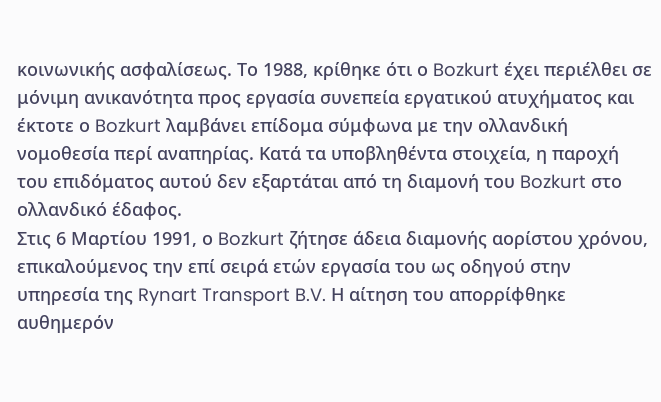κοινωνικής ασφαλίσεως. Το 1988, κρίθηκε ότι ο Bozkurt έχει περιέλθει σε μόνιμη ανικανότητα προς εργασία συνεπεία εργατικού ατυχήματος και έκτοτε ο Bozkurt λαμβάνει επίδομα σύμφωνα με την ολλανδική νομοθεσία περί αναπηρίας. Κατά τα υποβληθέντα στοιχεία, η παροχή του επιδόματος αυτού δεν εξαρτάται από τη διαμονή του Bozkurt στο ολλανδικό έδαφος.
Στις 6 Μαρτίου 1991, ο Bozkurt ζήτησε άδεια διαμονής αορίστου χρόνου, επικαλούμενος την επί σειρά ετών εργασία του ως οδηγού στην υπηρεσία της Rynart Transport B.V. Η αίτηση του απορρίφθηκε αυθημερόν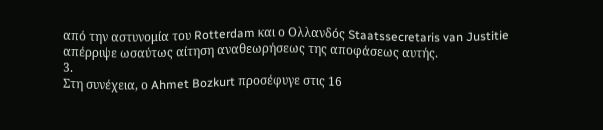από την αστυνομία του Rotterdam και ο Ολλανδός Staatssecretaris van Justitie απέρριψε ωσαύτως αίτηση αναθεωρήσεως της αποφάσεως αυτής.
3.
Στη συνέχεια, ο Ahmet Bozkurt προσέφυγε στις 16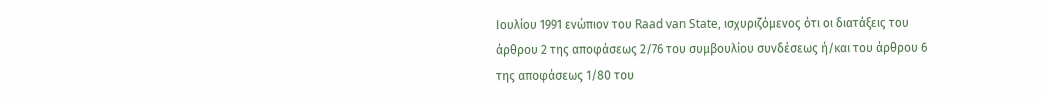Ιουλίου 1991 ενώπιον του Raad van State, ισχυριζόμενος ότι οι διατάξεις του άρθρου 2 της αποφάσεως 2/76 του συμβουλίου συνδέσεως ή/και του άρθρου 6 της αποφάσεως 1/80 του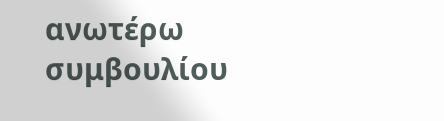ανωτέρω συμβουλίου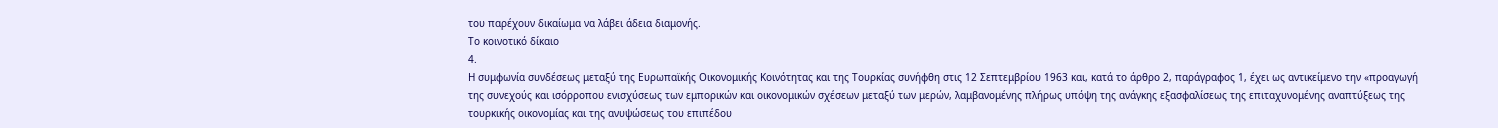του παρέχουν δικαίωμα να λάβει άδεια διαμονής.
Το κοινοτικό δίκαιο
4.
Η συμφωνία συνδέσεως μεταξύ της Ευρωπαϊκής Οικονομικής Κοινότητας και της Τουρκίας συνήφθη στις 12 Σεπτεμβρίου 1963 και, κατά το άρθρο 2, παράγραφος 1, έχει ως αντικείμενο την «προαγωγή της συνεχούς και ισόρροπου ενισχύσεως των εμπορικών και οικονομικών σχέσεων μεταξύ των μερών, λαμβανομένης πλήρως υπόψη της ανάγκης εξασφαλίσεως της επιταχυνομένης αναπτύξεως της τουρκικής οικονομίας και της ανυψώσεως του επιπέδου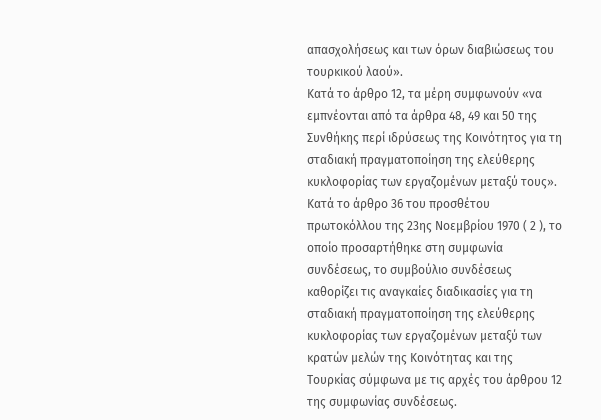απασχολήσεως και των όρων διαβιώσεως του τουρκικού λαού».
Κατά το άρθρο 12, τα μέρη συμφωνούν «να εμπνέονται από τα άρθρα 48, 49 και 50 της Συνθήκης περί ιδρύσεως της Κοινότητος για τη σταδιακή πραγματοποίηση της ελεύθερης κυκλοφορίας των εργαζομένων μεταξύ τους».
Κατά το άρθρο 36 του προσθέτου πρωτοκόλλου της 23ης Νοεμβρίου 1970 ( 2 ), το οποίο προσαρτήθηκε στη συμφωνία συνδέσεως, το συμβούλιο συνδέσεως καθορίζει τις αναγκαίες διαδικασίες για τη σταδιακή πραγματοποίηση της ελεύθερης κυκλοφορίας των εργαζομένων μεταξύ των κρατών μελών της Κοινότητας και της Τουρκίας σύμφωνα με τις αρχές του άρθρου 12 της συμφωνίας συνδέσεως.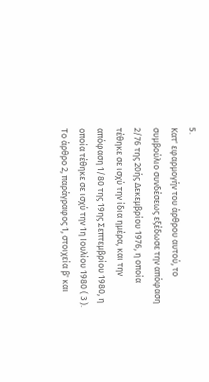5.
Κατ' εφαρμογήν του άρθρου αυτού, το συμβούλιο συνδέσεως εξέδωσε την απόφαση 2/76 της 20ής Δεκεμβρίου 1976, η οποία τέθηκε σε ισχύ την ίδια ημέρα, και την απόφαση 1/80 της 19ης Σεπτεμβρίου 1980, η οποία τέθηκε σε ισχύ την 1η Ιουλίου 1980 ( 3 ).
Το άρθρο 2, παράγραφος 1, στοιχεία β' και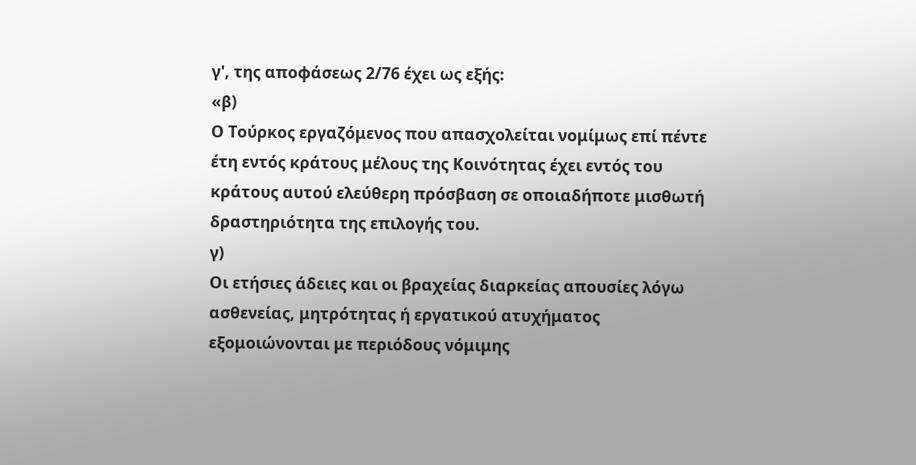γ', της αποφάσεως 2/76 έχει ως εξής:
«β)
Ο Τούρκος εργαζόμενος που απασχολείται νομίμως επί πέντε έτη εντός κράτους μέλους της Κοινότητας έχει εντός του κράτους αυτού ελεύθερη πρόσβαση σε οποιαδήποτε μισθωτή δραστηριότητα της επιλογής του.
γ)
Οι ετήσιες άδειες και οι βραχείας διαρκείας απουσίες λόγω ασθενείας, μητρότητας ή εργατικού ατυχήματος εξομοιώνονται με περιόδους νόμιμης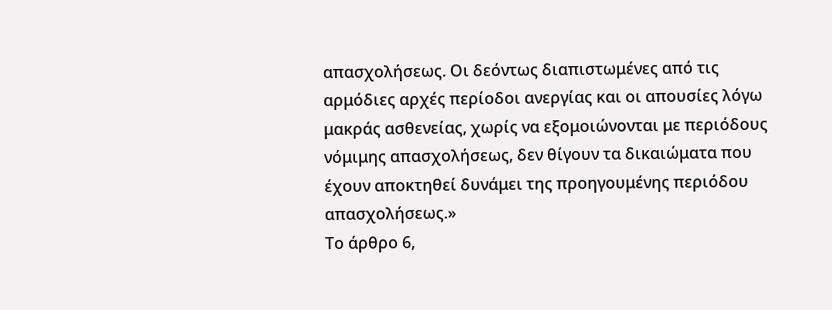απασχολήσεως. Οι δεόντως διαπιστωμένες από τις αρμόδιες αρχές περίοδοι ανεργίας και οι απουσίες λόγω μακράς ασθενείας, χωρίς να εξομοιώνονται με περιόδους νόμιμης απασχολήσεως, δεν θίγουν τα δικαιώματα που έχουν αποκτηθεί δυνάμει της προηγουμένης περιόδου απασχολήσεως.»
Το άρθρο 6,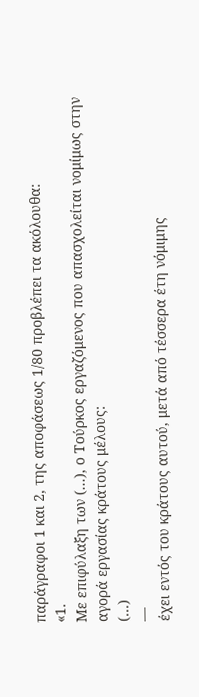παράγραφοι 1 και 2, της αποφάσεως 1/80 προβλέπει τα ακόλουθα:
«1.
Με επιφύλαξη των (...), ο Τούρκος εργαζόμενος που απασχολείται νομίμως στην αγορά εργασίας κράτους μέλους:
(...)
—
έχει εντός του κράτους αυτού, μετά από τέσσερα έτη νόμιμης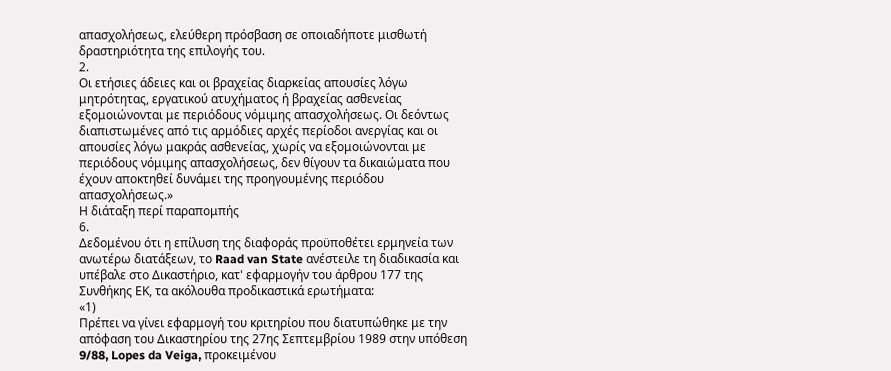απασχολήσεως, ελεύθερη πρόσβαση σε οποιαδήποτε μισθωτή δραστηριότητα της επιλογής του.
2.
Οι ετήσιες άδειες και οι βραχείας διαρκείας απουσίες λόγω μητρότητας, εργατικού ατυχήματος ή βραχείας ασθενείας εξομοιώνονται με περιόδους νόμιμης απασχολήσεως. Οι δεόντως διαπιστωμένες από τις αρμόδιες αρχές περίοδοι ανεργίας και οι απουσίες λόγω μακράς ασθενείας, χωρίς να εξομοιώνονται με περιόδους νόμιμης απασχολήσεως, δεν θίγουν τα δικαιώματα που έχουν αποκτηθεί δυνάμει της προηγουμένης περιόδου απασχολήσεως.»
Η διάταξη περί παραπομπής
6.
Δεδομένου ότι η επίλυση της διαφοράς προϋποθέτει ερμηνεία των ανωτέρω διατάξεων, το Raad van State ανέστειλε τη διαδικασία και υπέβαλε στο Δικαστήριο, κατ' εφαρμογήν του άρθρου 177 της Συνθήκης ΕΚ, τα ακόλουθα προδικαστικά ερωτήματα:
«1)
Πρέπει να γίνει εφαρμογή του κριτηρίου που διατυπώθηκε με την απόφαση του Δικαστηρίου της 27ης Σεπτεμβρίου 1989 στην υπόθεση 9/88, Lopes da Veiga, προκειμένου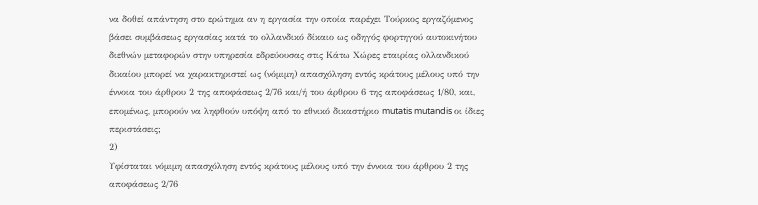να δοθεί απάντηση στο ερώτημα αν η εργασία την οποία παρέχει Τούρκος εργαζόμενος βάσει συμβάσεως εργασίας κατά το ολλανδικό δίκαιο ως οδηγός φορτηγού αυτοκινήτου διεθνών μεταφορών στην υπηρεσία εδρεύουσας στις Κάτω Χώρες εταιρίας ολλανδικού δικαίου μπορεί να χαρακτηριστεί ως (νόμιμη) απασχόληση εντός κράτους μέλους υπό την έννοια του άρθρου 2 της αποφάσεως 2/76 και/ή του άρθρου 6 της αποφάσεως 1/80, και, επομένως, μπορούν να ληφθούν υπόψη από το εθνικό δικαστήριο mutatis mutandis οι ίδιες περιστάσεις;
2)
Υφίσταται νόμιμη απασχόληση εντός κράτους μέλους υπό την έννοια του άρθρου 2 της αποφάσεως 2/76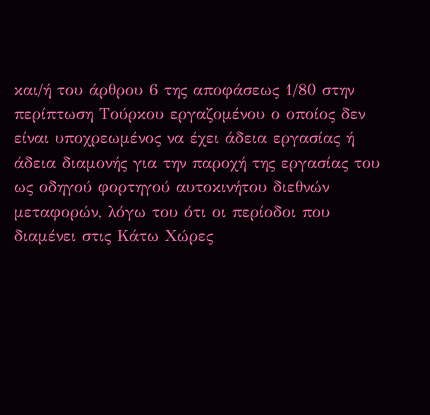και/ή του άρθρου 6 της αποφάσεως 1/80 στην περίπτωση Τούρκου εργαζομένου ο οποίος δεν είναι υποχρεωμένος να έχει άδεια εργασίας ή άδεια διαμονής για την παροχή της εργασίας του ως οδηγού φορτηγού αυτοκινήτου διεθνών μεταφορών, λόγω του ότι οι περίοδοι που διαμένει στις Κάτω Χώρες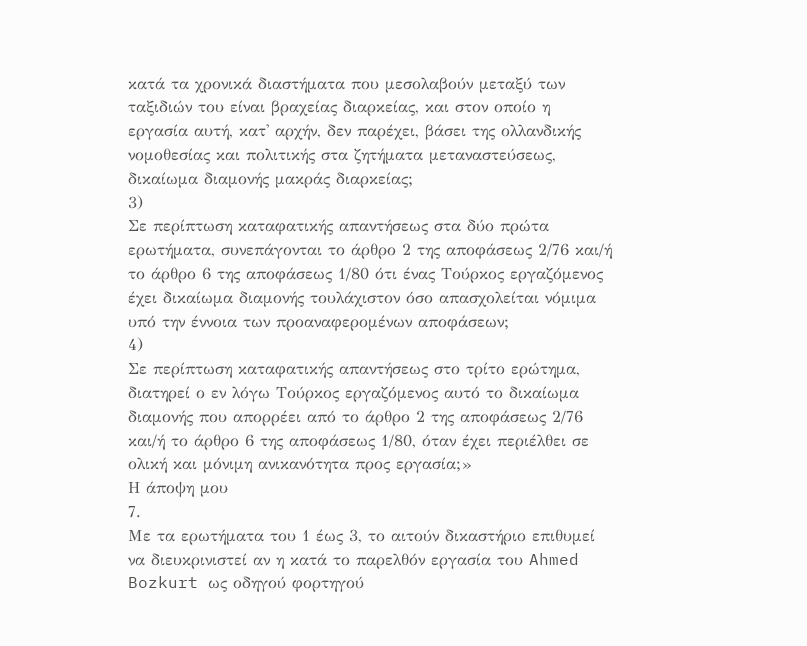κατά τα χρονικά διαστήματα που μεσολαβούν μεταξύ των ταξιδιών του είναι βραχείας διαρκείας, και στον οποίο η εργασία αυτή, κατ' αρχήν, δεν παρέχει, βάσει της ολλανδικής νομοθεσίας και πολιτικής στα ζητήματα μεταναστεύσεως, δικαίωμα διαμονής μακράς διαρκείας;
3)
Σε περίπτωση καταφατικής απαντήσεως στα δύο πρώτα ερωτήματα, συνεπάγονται το άρθρο 2 της αποφάσεως 2/76 και/ή το άρθρο 6 της αποφάσεως 1/80 ότι ένας Τούρκος εργαζόμενος έχει δικαίωμα διαμονής τουλάχιστον όσο απασχολείται νόμιμα υπό την έννοια των προαναφερομένων αποφάσεων;
4)
Σε περίπτωση καταφατικής απαντήσεως στο τρίτο ερώτημα, διατηρεί ο εν λόγω Τούρκος εργαζόμενος αυτό το δικαίωμα διαμονής που απορρέει από το άρθρο 2 της αποφάσεως 2/76 και/ή το άρθρο 6 της αποφάσεως 1/80, όταν έχει περιέλθει σε ολική και μόνιμη ανικανότητα προς εργασία;»
Η άποψη μου
7.
Με τα ερωτήματα του 1 έως 3, το αιτούν δικαστήριο επιθυμεί να διευκρινιστεί αν η κατά το παρελθόν εργασία του Ahmed Bozkurt ως οδηγού φορτηγού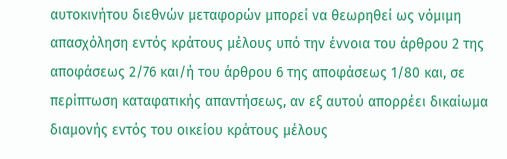αυτοκινήτου διεθνών μεταφορών μπορεί να θεωρηθεί ως νόμιμη απασχόληση εντός κράτους μέλους υπό την έννοια του άρθρου 2 της αποφάσεως 2/76 και/ή του άρθρου 6 της αποφάσεως 1/80 και, σε περίπτωση καταφατικής απαντήσεως, αν εξ αυτού απορρέει δικαίωμα διαμονής εντός του οικείου κράτους μέλους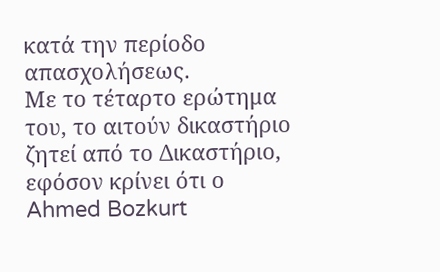κατά την περίοδο απασχολήσεως.
Με το τέταρτο ερώτημα του, το αιτούν δικαστήριο ζητεί από το Δικαστήριο, εφόσον κρίνει ότι ο Ahmed Bozkurt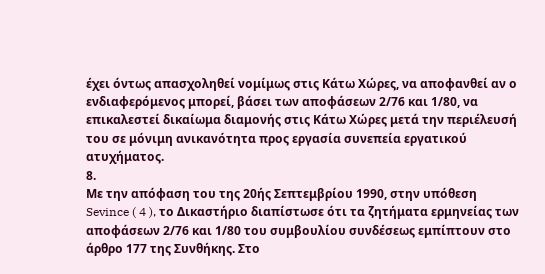έχει όντως απασχοληθεί νομίμως στις Κάτω Χώρες, να αποφανθεί αν ο ενδιαφερόμενος μπορεί, βάσει των αποφάσεων 2/76 και 1/80, να επικαλεστεί δικαίωμα διαμονής στις Κάτω Χώρες μετά την περιέλευσή του σε μόνιμη ανικανότητα προς εργασία συνεπεία εργατικού ατυχήματος.
8.
Με την απόφαση του της 20ής Σεπτεμβρίου 1990, στην υπόθεση Sevince ( 4 ), το Δικαστήριο διαπίστωσε ότι τα ζητήματα ερμηνείας των αποφάσεων 2/76 και 1/80 του συμβουλίου συνδέσεως εμπίπτουν στο άρθρο 177 της Συνθήκης. Στο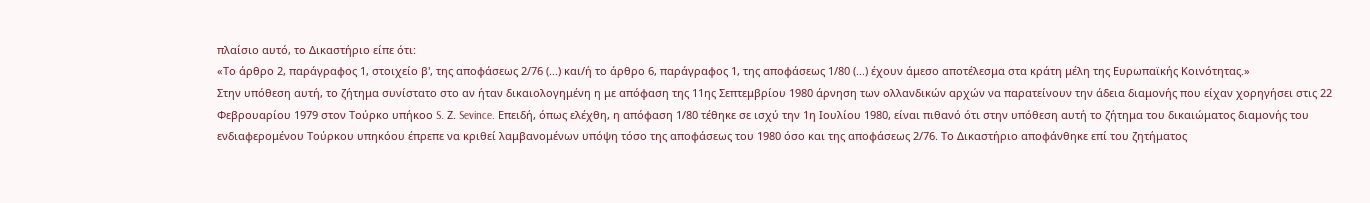πλαίσιο αυτό, το Δικαστήριο είπε ότι:
«Το άρθρο 2, παράγραφος 1, στοιχείο β', της αποφάσεως 2/76 (...) και/ή το άρθρο 6, παράγραφος 1, της αποφάσεως 1/80 (...) έχουν άμεσο αποτέλεσμα στα κράτη μέλη της Ευρωπαϊκής Κοινότητας.»
Στην υπόθεση αυτή, το ζήτημα συνίστατο στο αν ήταν δικαιολογημένη η με απόφαση της 11ης Σεπτεμβρίου 1980 άρνηση των ολλανδικών αρχών να παρατείνουν την άδεια διαμονής που είχαν χορηγήσει στις 22 Φεβρουαρίου 1979 στον Τούρκο υπήκοο S. Ζ. Sevince. Επειδή, όπως ελέχθη, η απόφαση 1/80 τέθηκε σε ισχύ την 1η Ιουλίου 1980, είναι πιθανό ότι στην υπόθεση αυτή το ζήτημα του δικαιώματος διαμονής του ενδιαφερομένου Τούρκου υπηκόου έπρεπε να κριθεί λαμβανομένων υπόψη τόσο της αποφάσεως του 1980 όσο και της αποφάσεως 2/76. Το Δικαστήριο αποφάνθηκε επί του ζητήματος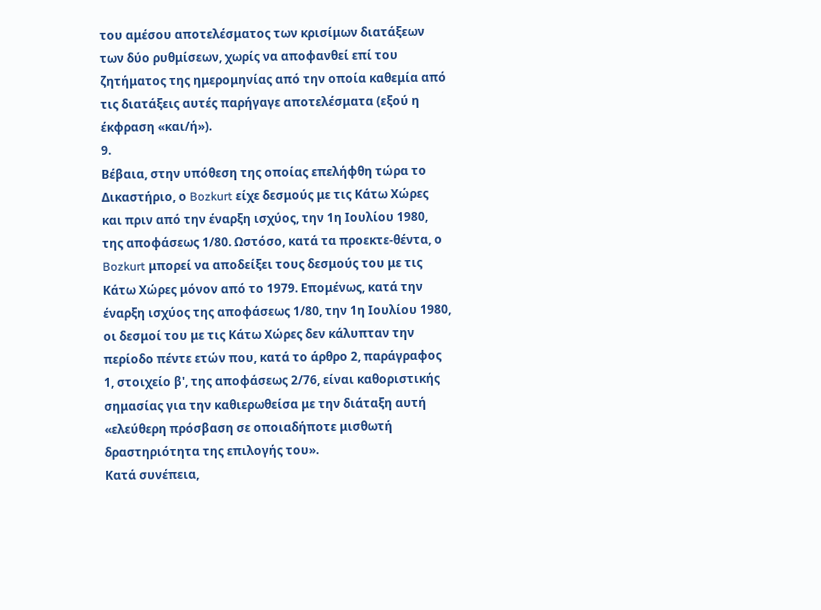του αμέσου αποτελέσματος των κρισίμων διατάξεων των δύο ρυθμίσεων, χωρίς να αποφανθεί επί του ζητήματος της ημερομηνίας από την οποία καθεμία από τις διατάξεις αυτές παρήγαγε αποτελέσματα (εξού η έκφραση «και/ή»).
9.
Βέβαια, στην υπόθεση της οποίας επελήφθη τώρα το Δικαστήριο, ο Bozkurt είχε δεσμούς με τις Κάτω Χώρες και πριν από την έναρξη ισχύος, την 1η Ιουλίου 1980, της αποφάσεως 1/80. Ωστόσο, κατά τα προεκτε-θέντα, ο Bozkurt μπορεί να αποδείξει τους δεσμούς του με τις Κάτω Χώρες μόνον από το 1979. Επομένως, κατά την έναρξη ισχύος της αποφάσεως 1/80, την 1η Ιουλίου 1980, οι δεσμοί του με τις Κάτω Χώρες δεν κάλυπταν την περίοδο πέντε ετών που, κατά το άρθρο 2, παράγραφος 1, στοιχείο β', της αποφάσεως 2/76, είναι καθοριστικής σημασίας για την καθιερωθείσα με την διάταξη αυτή «ελεύθερη πρόσβαση σε οποιαδήποτε μισθωτή δραστηριότητα της επιλογής του».
Κατά συνέπεια,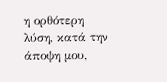η ορθότερη λύση, κατά την άποψη μου,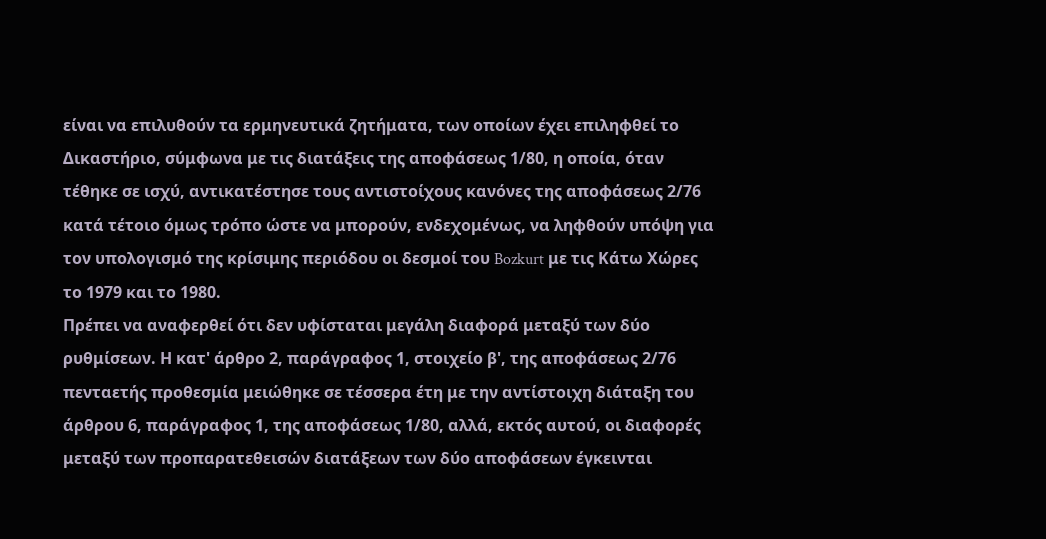είναι να επιλυθούν τα ερμηνευτικά ζητήματα, των οποίων έχει επιληφθεί το Δικαστήριο, σύμφωνα με τις διατάξεις της αποφάσεως 1/80, η οποία, όταν τέθηκε σε ισχύ, αντικατέστησε τους αντιστοίχους κανόνες της αποφάσεως 2/76 κατά τέτοιο όμως τρόπο ώστε να μπορούν, ενδεχομένως, να ληφθούν υπόψη για τον υπολογισμό της κρίσιμης περιόδου οι δεσμοί του Bozkurt με τις Κάτω Χώρες το 1979 και το 1980.
Πρέπει να αναφερθεί ότι δεν υφίσταται μεγάλη διαφορά μεταξύ των δύο ρυθμίσεων. Η κατ' άρθρο 2, παράγραφος 1, στοιχείο β', της αποφάσεως 2/76 πενταετής προθεσμία μειώθηκε σε τέσσερα έτη με την αντίστοιχη διάταξη του άρθρου 6, παράγραφος 1, της αποφάσεως 1/80, αλλά, εκτός αυτού, οι διαφορές μεταξύ των προπαρατεθεισών διατάξεων των δύο αποφάσεων έγκεινται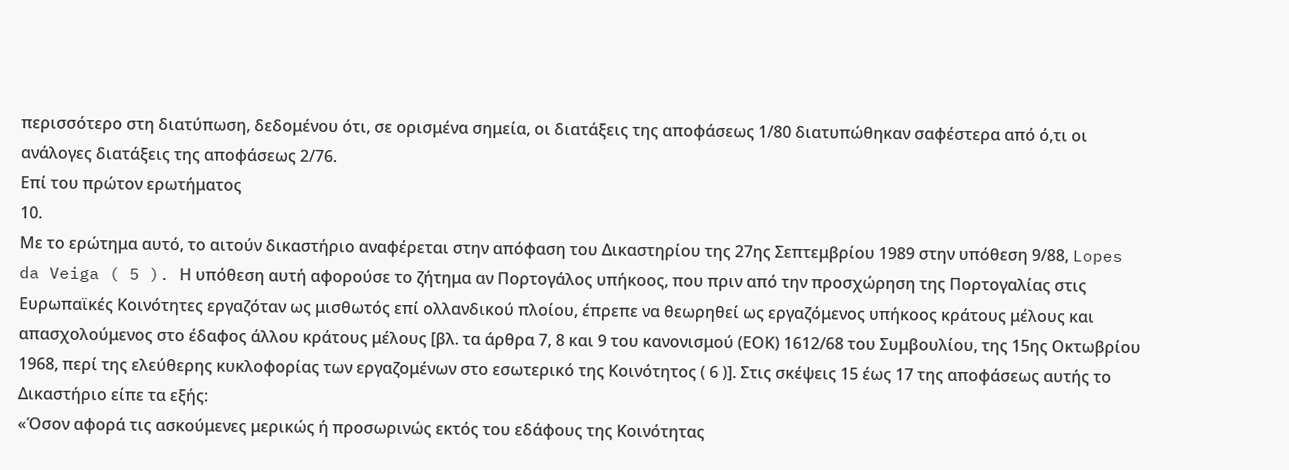περισσότερο στη διατύπωση, δεδομένου ότι, σε ορισμένα σημεία, οι διατάξεις της αποφάσεως 1/80 διατυπώθηκαν σαφέστερα από ό,τι οι ανάλογες διατάξεις της αποφάσεως 2/76.
Επί του πρώτον ερωτήματος
10.
Με το ερώτημα αυτό, το αιτούν δικαστήριο αναφέρεται στην απόφαση του Δικαστηρίου της 27ης Σεπτεμβρίου 1989 στην υπόθεση 9/88, Lopes da Veiga ( 5 ). Η υπόθεση αυτή αφορούσε το ζήτημα αν Πορτογάλος υπήκοος, που πριν από την προσχώρηση της Πορτογαλίας στις Ευρωπαϊκές Κοινότητες εργαζόταν ως μισθωτός επί ολλανδικού πλοίου, έπρεπε να θεωρηθεί ως εργαζόμενος υπήκοος κράτους μέλους και απασχολούμενος στο έδαφος άλλου κράτους μέλους [βλ. τα άρθρα 7, 8 και 9 του κανονισμού (ΕΟΚ) 1612/68 του Συμβουλίου, της 15ης Οκτωβρίου 1968, περί της ελεύθερης κυκλοφορίας των εργαζομένων στο εσωτερικό της Κοινότητος ( 6 )]. Στις σκέψεις 15 έως 17 της αποφάσεως αυτής το Δικαστήριο είπε τα εξής:
«Όσον αφορά τις ασκούμενες μερικώς ή προσωρινώς εκτός του εδάφους της Κοινότητας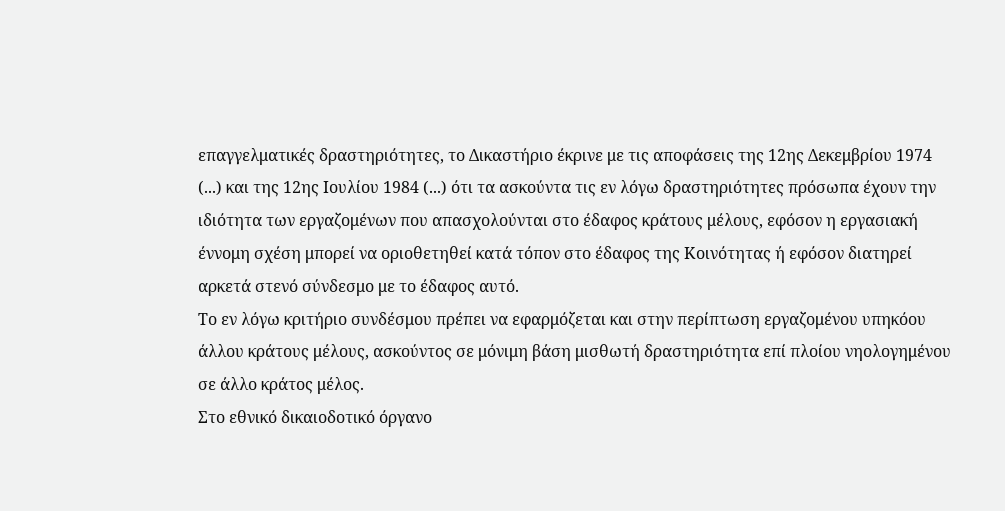επαγγελματικές δραστηριότητες, το Δικαστήριο έκρινε με τις αποφάσεις της 12ης Δεκεμβρίου 1974 (...) και της 12ης Ιουλίου 1984 (...) ότι τα ασκούντα τις εν λόγω δραστηριότητες πρόσωπα έχουν την ιδιότητα των εργαζομένων που απασχολούνται στο έδαφος κράτους μέλους, εφόσον η εργασιακή έννομη σχέση μπορεί να οριοθετηθεί κατά τόπον στο έδαφος της Κοινότητας ή εφόσον διατηρεί αρκετά στενό σύνδεσμο με το έδαφος αυτό.
Το εν λόγω κριτήριο συνδέσμου πρέπει να εφαρμόζεται και στην περίπτωση εργαζομένου υπηκόου άλλου κράτους μέλους, ασκούντος σε μόνιμη βάση μισθωτή δραστηριότητα επί πλοίου νηολογημένου σε άλλο κράτος μέλος.
Στο εθνικό δικαιοδοτικό όργανο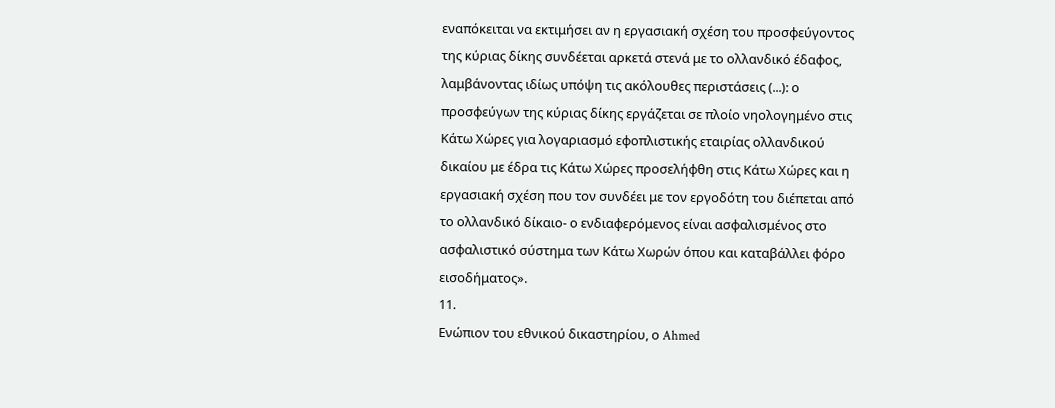εναπόκειται να εκτιμήσει αν η εργασιακή σχέση του προσφεύγοντος της κύριας δίκης συνδέεται αρκετά στενά με το ολλανδικό έδαφος, λαμβάνοντας ιδίως υπόψη τις ακόλουθες περιστάσεις (...): ο προσφεύγων της κύριας δίκης εργάζεται σε πλοίο νηολογημένο στις Κάτω Χώρες για λογαριασμό εφοπλιστικής εταιρίας ολλανδικού δικαίου με έδρα τις Κάτω Χώρες προσελήφθη στις Κάτω Χώρες και η εργασιακή σχέση που τον συνδέει με τον εργοδότη του διέπεται από το ολλανδικό δίκαιο- ο ενδιαφερόμενος είναι ασφαλισμένος στο ασφαλιστικό σύστημα των Κάτω Χωρών όπου και καταβάλλει φόρο εισοδήματος».
11.
Ενώπιον του εθνικού δικαστηρίου, ο Ahmed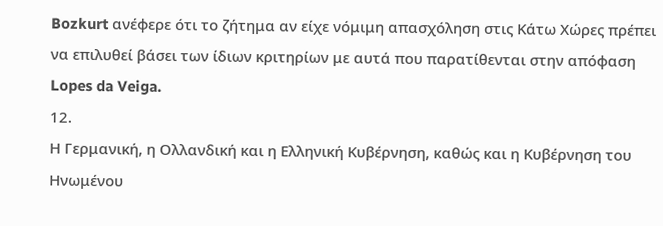Bozkurt ανέφερε ότι το ζήτημα αν είχε νόμιμη απασχόληση στις Κάτω Χώρες πρέπει να επιλυθεί βάσει των ίδιων κριτηρίων με αυτά που παρατίθενται στην απόφαση Lopes da Veiga.
12.
Η Γερμανική, η Ολλανδική και η Ελληνική Κυβέρνηση, καθώς και η Κυβέρνηση του Ηνωμένου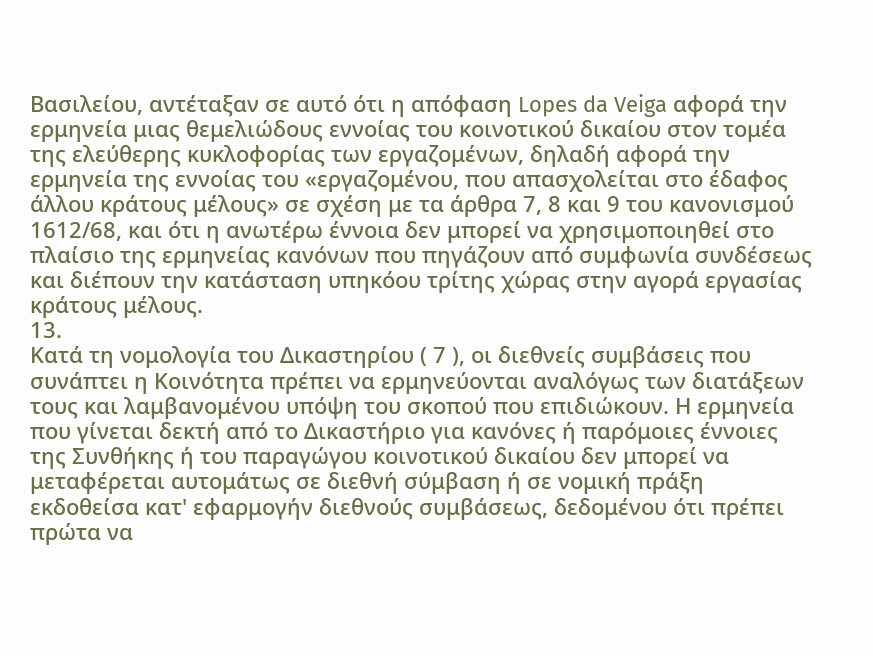Βασιλείου, αντέταξαν σε αυτό ότι η απόφαση Lopes da Veiga αφορά την ερμηνεία μιας θεμελιώδους εννοίας του κοινοτικού δικαίου στον τομέα της ελεύθερης κυκλοφορίας των εργαζομένων, δηλαδή αφορά την ερμηνεία της εννοίας του «εργαζομένου, που απασχολείται στο έδαφος άλλου κράτους μέλους» σε σχέση με τα άρθρα 7, 8 και 9 του κανονισμού 1612/68, και ότι η ανωτέρω έννοια δεν μπορεί να χρησιμοποιηθεί στο πλαίσιο της ερμηνείας κανόνων που πηγάζουν από συμφωνία συνδέσεως και διέπουν την κατάσταση υπηκόου τρίτης χώρας στην αγορά εργασίας κράτους μέλους.
13.
Κατά τη νομολογία του Δικαστηρίου ( 7 ), οι διεθνείς συμβάσεις που συνάπτει η Κοινότητα πρέπει να ερμηνεύονται αναλόγως των διατάξεων τους και λαμβανομένου υπόψη του σκοπού που επιδιώκουν. Η ερμηνεία που γίνεται δεκτή από το Δικαστήριο για κανόνες ή παρόμοιες έννοιες της Συνθήκης ή του παραγώγου κοινοτικού δικαίου δεν μπορεί να μεταφέρεται αυτομάτως σε διεθνή σύμβαση ή σε νομική πράξη εκδοθείσα κατ' εφαρμογήν διεθνούς συμβάσεως, δεδομένου ότι πρέπει πρώτα να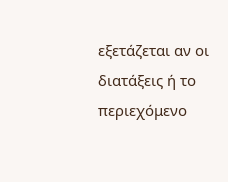εξετάζεται αν οι διατάξεις ή το περιεχόμενο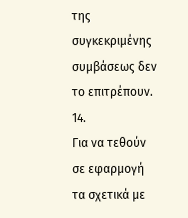της συγκεκριμένης συμβάσεως δεν το επιτρέπουν.
14.
Για να τεθούν σε εφαρμογή τα σχετικά με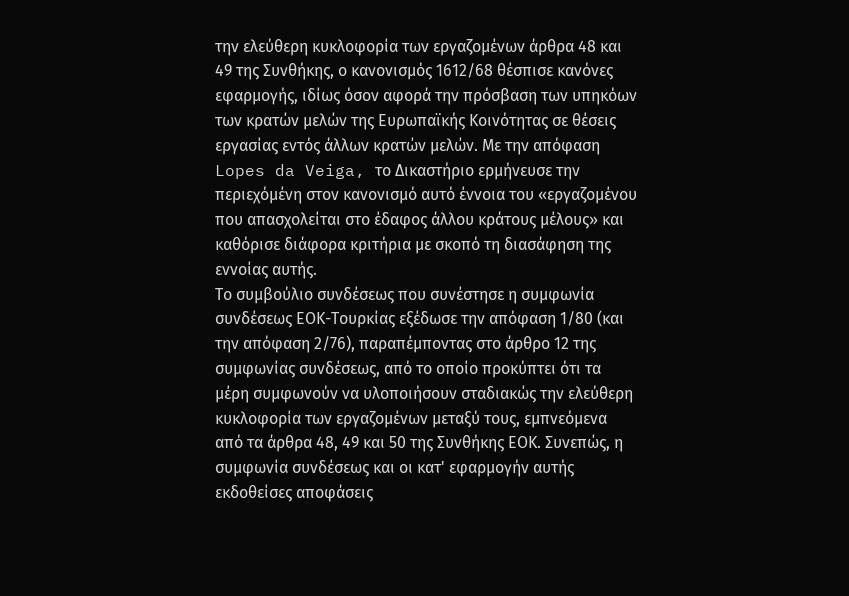την ελεύθερη κυκλοφορία των εργαζομένων άρθρα 48 και 49 της Συνθήκης, ο κανονισμός 1612/68 θέσπισε κανόνες εφαρμογής, ιδίως όσον αφορά την πρόσβαση των υπηκόων των κρατών μελών της Ευρωπαϊκής Κοινότητας σε θέσεις εργασίας εντός άλλων κρατών μελών. Με την απόφαση Lopes da Veiga, το Δικαστήριο ερμήνευσε την περιεχόμένη στον κανονισμό αυτό έννοια του «εργαζομένου που απασχολείται στο έδαφος άλλου κράτους μέλους» και καθόρισε διάφορα κριτήρια με σκοπό τη διασάφηση της εννοίας αυτής.
Το συμβούλιο συνδέσεως που συνέστησε η συμφωνία συνδέσεως ΕΟΚ-Τουρκίας εξέδωσε την απόφαση 1/80 (και την απόφαση 2/76), παραπέμποντας στο άρθρο 12 της συμφωνίας συνδέσεως, από το οποίο προκύπτει ότι τα μέρη συμφωνούν να υλοποιήσουν σταδιακώς την ελεύθερη κυκλοφορία των εργαζομένων μεταξύ τους, εμπνεόμενα από τα άρθρα 48, 49 και 50 της Συνθήκης ΕΟΚ. Συνεπώς, η συμφωνία συνδέσεως και οι κατ' εφαρμογήν αυτής εκδοθείσες αποφάσεις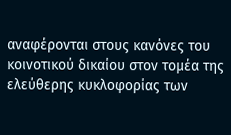αναφέρονται στους κανόνες του κοινοτικού δικαίου στον τομέα της ελεύθερης κυκλοφορίας των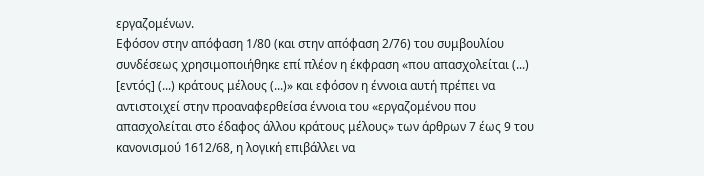εργαζομένων.
Εφόσον στην απόφαση 1/80 (και στην απόφαση 2/76) του συμβουλίου συνδέσεως χρησιμοποιήθηκε επί πλέον η έκφραση «που απασχολείται (...) [εντός] (...) κράτους μέλους (...)» και εφόσον η έννοια αυτή πρέπει να αντιστοιχεί στην προαναφερθείσα έννοια του «εργαζομένου που απασχολείται στο έδαφος άλλου κράτους μέλους» των άρθρων 7 έως 9 του κανονισμού 1612/68, η λογική επιβάλλει να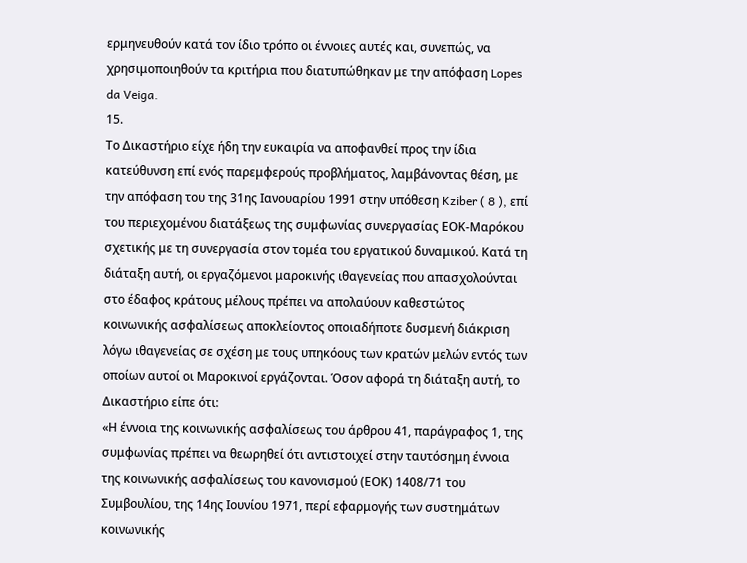ερμηνευθούν κατά τον ίδιο τρόπο οι έννοιες αυτές και, συνεπώς, να χρησιμοποιηθούν τα κριτήρια που διατυπώθηκαν με την απόφαση Lopes da Veiga.
15.
Το Δικαστήριο είχε ήδη την ευκαιρία να αποφανθεί προς την ίδια κατεύθυνση επί ενός παρεμφερούς προβλήματος, λαμβάνοντας θέση, με την απόφαση του της 31ης Ιανουαρίου 1991 στην υπόθεση Kziber ( 8 ), επί του περιεχομένου διατάξεως της συμφωνίας συνεργασίας ΕΟΚ-Μαρόκου σχετικής με τη συνεργασία στον τομέα του εργατικού δυναμικού. Κατά τη διάταξη αυτή, οι εργαζόμενοι μαροκινής ιθαγενείας που απασχολούνται στο έδαφος κράτους μέλους πρέπει να απολαύουν καθεστώτος κοινωνικής ασφαλίσεως αποκλείοντος οποιαδήποτε δυσμενή διάκριση λόγω ιθαγενείας σε σχέση με τους υπηκόους των κρατών μελών εντός των οποίων αυτοί οι Μαροκινοί εργάζονται. Όσον αφορά τη διάταξη αυτή, το Δικαστήριο είπε ότι:
«Η έννοια της κοινωνικής ασφαλίσεως του άρθρου 41, παράγραφος 1, της συμφωνίας πρέπει να θεωρηθεί ότι αντιστοιχεί στην ταυτόσημη έννοια της κοινωνικής ασφαλίσεως του κανονισμού (ΕΟΚ) 1408/71 του Συμβουλίου, της 14ης Ιουνίου 1971, περί εφαρμογής των συστημάτων κοινωνικής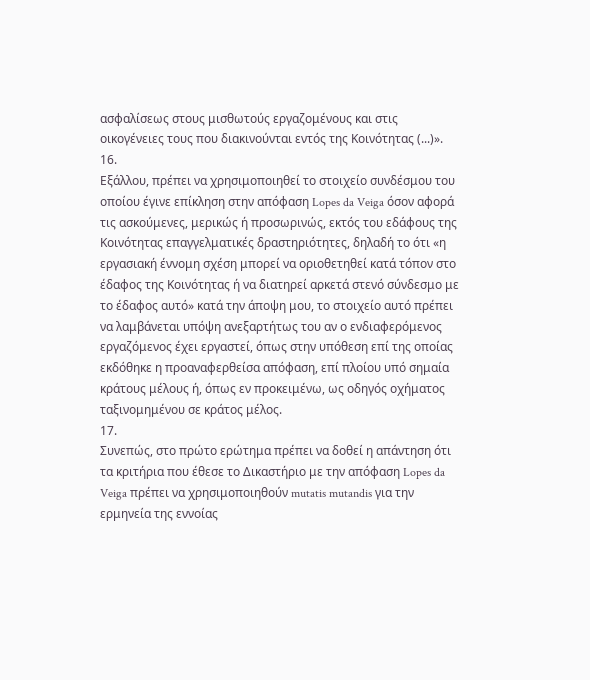ασφαλίσεως στους μισθωτούς εργαζομένους και στις οικογένειες τους που διακινούνται εντός της Κοινότητας (...)».
16.
Εξάλλου, πρέπει να χρησιμοποιηθεί το στοιχείο συνδέσμου του οποίου έγινε επίκληση στην απόφαση Lopes da Veiga όσον αφορά τις ασκούμενες, μερικώς ή προσωρινώς, εκτός του εδάφους της Κοινότητας επαγγελματικές δραστηριότητες, δηλαδή το ότι «η εργασιακή έννομη σχέση μπορεί να οριοθετηθεί κατά τόπον στο έδαφος της Κοινότητας ή να διατηρεί αρκετά στενό σύνδεσμο με το έδαφος αυτό» κατά την άποψη μου, το στοιχείο αυτό πρέπει να λαμβάνεται υπόψη ανεξαρτήτως του αν ο ενδιαφερόμενος εργαζόμενος έχει εργαστεί, όπως στην υπόθεση επί της οποίας εκδόθηκε η προαναφερθείσα απόφαση, επί πλοίου υπό σημαία κράτους μέλους ή, όπως εν προκειμένω, ως οδηγός οχήματος ταξινομημένου σε κράτος μέλος.
17.
Συνεπώς, στο πρώτο ερώτημα πρέπει να δοθεί η απάντηση ότι τα κριτήρια που έθεσε το Δικαστήριο με την απόφαση Lopes da Veiga πρέπει να χρησιμοποιηθούν mutatis mutandis για την ερμηνεία της εννοίας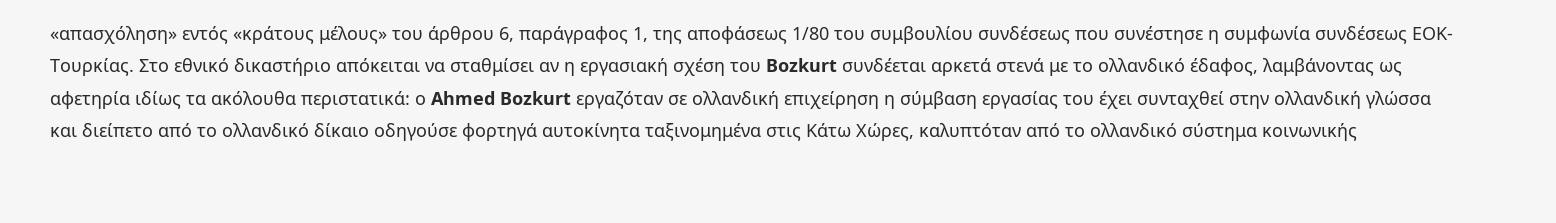«απασχόληση» εντός «κράτους μέλους» του άρθρου 6, παράγραφος 1, της αποφάσεως 1/80 του συμβουλίου συνδέσεως που συνέστησε η συμφωνία συνδέσεως ΕΟΚ-Τουρκίας. Στο εθνικό δικαστήριο απόκειται να σταθμίσει αν η εργασιακή σχέση του Bozkurt συνδέεται αρκετά στενά με το ολλανδικό έδαφος, λαμβάνοντας ως αφετηρία ιδίως τα ακόλουθα περιστατικά: ο Ahmed Bozkurt εργαζόταν σε ολλανδική επιχείρηση η σύμβαση εργασίας του έχει συνταχθεί στην ολλανδική γλώσσα και διείπετο από το ολλανδικό δίκαιο οδηγούσε φορτηγά αυτοκίνητα ταξινομημένα στις Κάτω Χώρες, καλυπτόταν από το ολλανδικό σύστημα κοινωνικής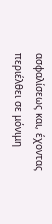ασφαλίσεως και, έχοντας περιέλθει σε μόνιμη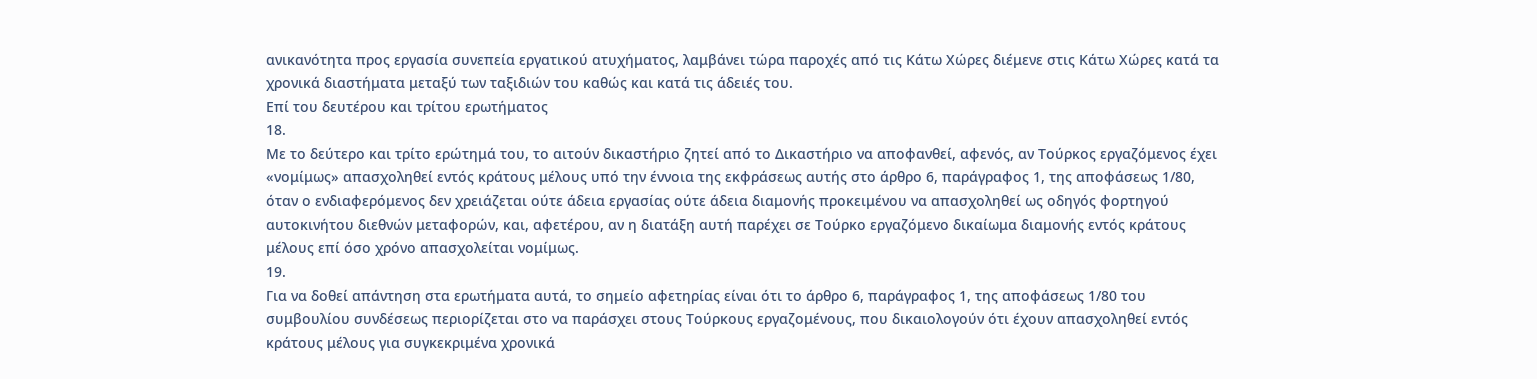ανικανότητα προς εργασία συνεπεία εργατικού ατυχήματος, λαμβάνει τώρα παροχές από τις Κάτω Χώρες διέμενε στις Κάτω Χώρες κατά τα χρονικά διαστήματα μεταξύ των ταξιδιών του καθώς και κατά τις άδειές του.
Επί του δευτέρου και τρίτου ερωτήματος
18.
Με το δεύτερο και τρίτο ερώτημά του, το αιτούν δικαστήριο ζητεί από το Δικαστήριο να αποφανθεί, αφενός, αν Τούρκος εργαζόμενος έχει «νομίμως» απασχοληθεί εντός κράτους μέλους υπό την έννοια της εκφράσεως αυτής στο άρθρο 6, παράγραφος 1, της αποφάσεως 1/80, όταν ο ενδιαφερόμενος δεν χρειάζεται ούτε άδεια εργασίας ούτε άδεια διαμονής προκειμένου να απασχοληθεί ως οδηγός φορτηγού αυτοκινήτου διεθνών μεταφορών, και, αφετέρου, αν η διατάξη αυτή παρέχει σε Τούρκο εργαζόμενο δικαίωμα διαμονής εντός κράτους μέλους επί όσο χρόνο απασχολείται νομίμως.
19.
Για να δοθεί απάντηση στα ερωτήματα αυτά, το σημείο αφετηρίας είναι ότι το άρθρο 6, παράγραφος 1, της αποφάσεως 1/80 του συμβουλίου συνδέσεως περιορίζεται στο να παράσχει στους Τούρκους εργαζομένους, που δικαιολογούν ότι έχουν απασχοληθεί εντός κράτους μέλους για συγκεκριμένα χρονικά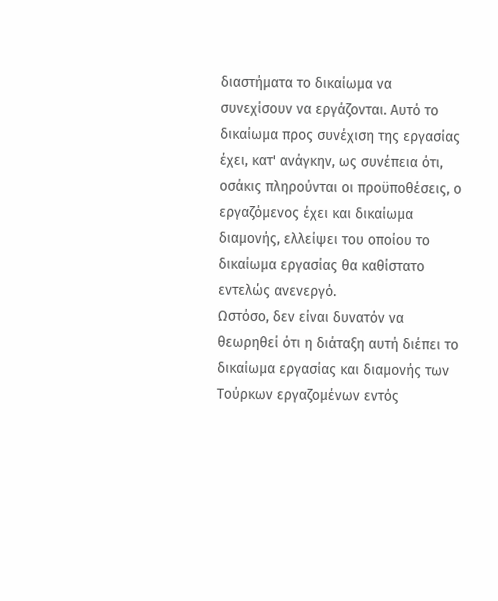διαστήματα το δικαίωμα να συνεχίσουν να εργάζονται. Αυτό το δικαίωμα προς συνέχιση της εργασίας έχει, κατ' ανάγκην, ως συνέπεια ότι, οσάκις πληρούνται οι προϋποθέσεις, ο εργαζόμενος έχει και δικαίωμα διαμονής, ελλείψει του οποίου το δικαίωμα εργασίας θα καθίστατο εντελώς ανενεργό.
Ωστόσο, δεν είναι δυνατόν να θεωρηθεί ότι η διάταξη αυτή διέπει το δικαίωμα εργασίας και διαμονής των Τούρκων εργαζομένων εντός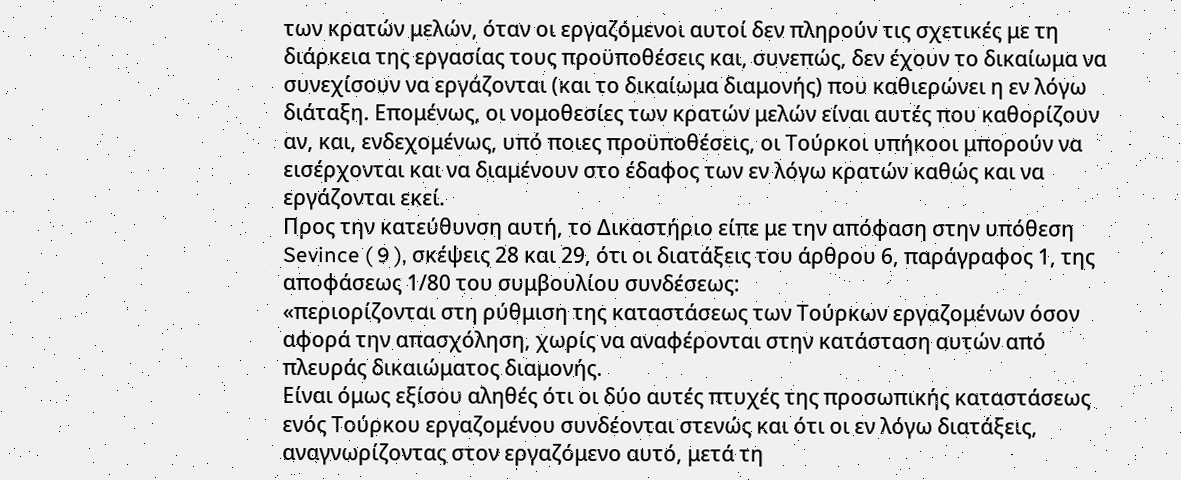των κρατών μελών, όταν οι εργαζόμενοι αυτοί δεν πληρούν τις σχετικές με τη διάρκεια της εργασίας τους προϋποθέσεις και, συνεπώς, δεν έχουν το δικαίωμα να συνεχίσουν να εργάζονται (και το δικαίωμα διαμονής) που καθιερώνει η εν λόγω διάταξη. Επομένως, οι νομοθεσίες των κρατών μελών είναι αυτές που καθορίζουν αν, και, ενδεχομένως, υπό ποιες προϋποθέσεις, οι Τούρκοι υπήκοοι μπορούν να εισέρχονται και να διαμένουν στο έδαφος των εν λόγω κρατών καθώς και να εργάζονται εκεί.
Προς την κατεύθυνση αυτή, το Δικαστήριο είπε με την απόφαση στην υπόθεση Sevince ( 9 ), σκέψεις 28 και 29, ότι οι διατάξεις του άρθρου 6, παράγραφος 1, της αποφάσεως 1/80 του συμβουλίου συνδέσεως:
«περιορίζονται στη ρύθμιση της καταστάσεως των Τούρκων εργαζομένων όσον αφορά την απασχόληση, χωρίς να αναφέρονται στην κατάσταση αυτών από πλευράς δικαιώματος διαμονής.
Είναι όμως εξίσου αληθές ότι οι δύο αυτές πτυχές της προσωπικής καταστάσεως ενός Τούρκου εργαζομένου συνδέονται στενώς και ότι οι εν λόγω διατάξεις, αναγνωρίζοντας στον εργαζόμενο αυτό, μετά τη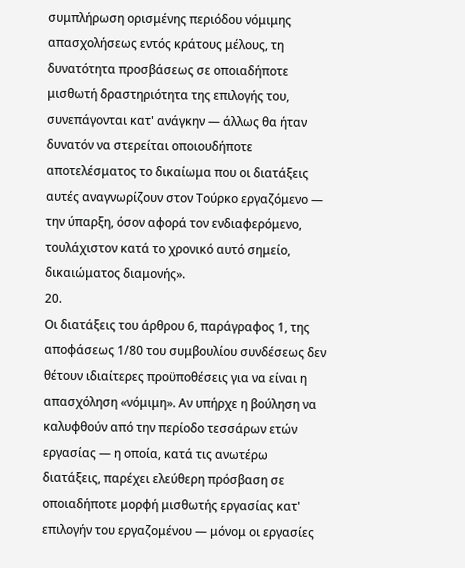συμπλήρωση ορισμένης περιόδου νόμιμης απασχολήσεως εντός κράτους μέλους, τη δυνατότητα προσβάσεως σε οποιαδήποτε μισθωτή δραστηριότητα της επιλογής του, συνεπάγονται κατ' ανάγκην — άλλως θα ήταν δυνατόν να στερείται οποιουδήποτε αποτελέσματος το δικαίωμα που οι διατάξεις αυτές αναγνωρίζουν στον Τούρκο εργαζόμενο — την ύπαρξη, όσον αφορά τον ενδιαφερόμενο, τουλάχιστον κατά το χρονικό αυτό σημείο, δικαιώματος διαμονής».
20.
Οι διατάξεις του άρθρου 6, παράγραφος 1, της αποφάσεως 1/80 του συμβουλίου συνδέσεως δεν θέτουν ιδιαίτερες προϋποθέσεις για να είναι η απασχόληση «νόμιμη». Αν υπήρχε η βούληση να καλυφθούν από την περίοδο τεσσάρων ετών εργασίας — η οποία, κατά τις ανωτέρω διατάξεις, παρέχει ελεύθερη πρόσβαση σε οποιαδήποτε μορφή μισθωτής εργασίας κατ' επιλογήν του εργαζομένου — μόνομ οι εργασίες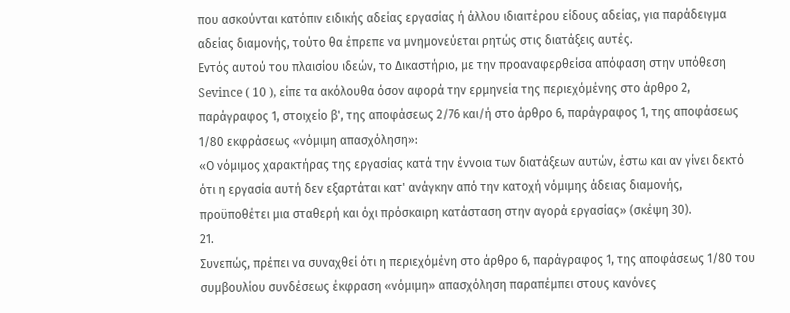που ασκούνται κατόπιν ειδικής αδείας εργασίας ή άλλου ιδιαιτέρου είδους αδείας, για παράδειγμα αδείας διαμονής, τούτο θα έπρεπε να μνημονεύεται ρητώς στις διατάξεις αυτές.
Εντός αυτού του πλαισίου ιδεών, το Δικαστήριο, με την προαναφερθείσα απόφαση στην υπόθεση Sevince ( 10 ), είπε τα ακόλουθα όσον αφορά την ερμηνεία της περιεχόμένης στο άρθρο 2, παράγραφος 1, στοιχείο β', της αποφάσεως 2/76 και/ή στο άρθρο 6, παράγραφος 1, της αποφάσεως 1/80 εκφράσεως «νόμιμη απασχόληση»:
«Ο νόμιμος χαρακτήρας της εργασίας κατά την έννοια των διατάξεων αυτών, έστω και αν γίνει δεκτό ότι η εργασία αυτή δεν εξαρτάται κατ' ανάγκην από την κατοχή νόμιμης άδειας διαμονής, προϋποθέτει μια σταθερή και όχι πρόσκαιρη κατάσταση στην αγορά εργασίας» (σκέψη 30).
21.
Συνεπώς, πρέπει να συναχθεί ότι η περιεχόμένη στο άρθρο 6, παράγραφος 1, της αποφάσεως 1/80 του συμβουλίου συνδέσεως έκφραση «νόμιμη» απασχόληση παραπέμπει στους κανόνες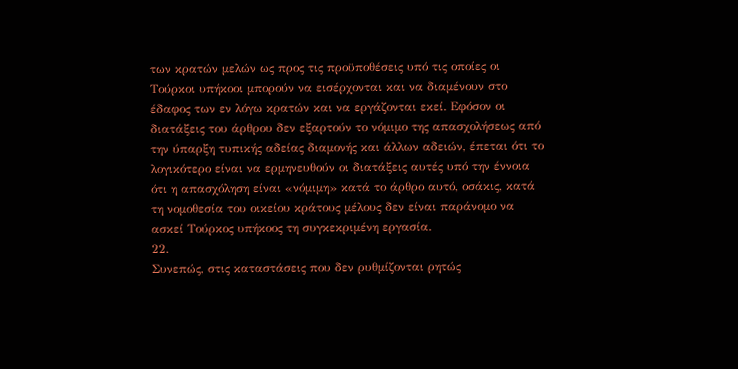των κρατών μελών ως προς τις προϋποθέσεις υπό τις οποίες οι Τούρκοι υπήκοοι μπορούν να εισέρχονται και να διαμένουν στο έδαφος των εν λόγω κρατών και να εργάζονται εκεί. Εφόσον οι διατάξεις του άρθρου δεν εξαρτούν το νόμιμο της απασχολήσεως από την ύπαρξη τυπικής αδείας διαμονής και άλλων αδειών, έπεται ότι το λογικότερο είναι να ερμηνευθούν οι διατάξεις αυτές υπό την έννοια ότι η απασχόληση είναι «νόμιμη» κατά το άρθρο αυτό, οσάκις, κατά τη νομοθεσία του οικείου κράτους μέλους δεν είναι παράνομο να ασκεί Τούρκος υπήκοος τη συγκεκριμένη εργασία.
22.
Συνεπώς, στις καταστάσεις που δεν ρυθμίζονται ρητώς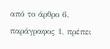από το άρθρο 6, παράγραφος 1, πρέπει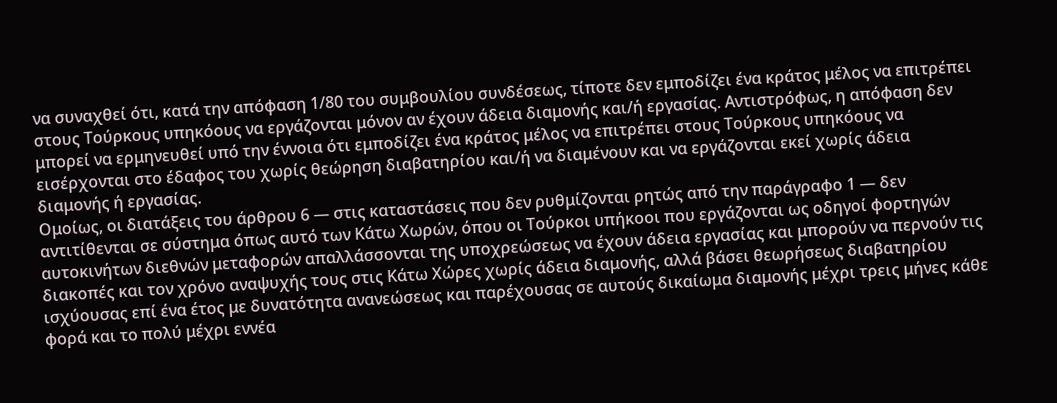να συναχθεί ότι, κατά την απόφαση 1/80 του συμβουλίου συνδέσεως, τίποτε δεν εμποδίζει ένα κράτος μέλος να επιτρέπει στους Τούρκους υπηκόους να εργάζονται μόνον αν έχουν άδεια διαμονής και/ή εργασίας. Αντιστρόφως, η απόφαση δεν μπορεί να ερμηνευθεί υπό την έννοια ότι εμποδίζει ένα κράτος μέλος να επιτρέπει στους Τούρκους υπηκόους να εισέρχονται στο έδαφος του χωρίς θεώρηση διαβατηρίου και/ή να διαμένουν και να εργάζονται εκεί χωρίς άδεια διαμονής ή εργασίας.
Ομοίως, οι διατάξεις του άρθρου 6 — στις καταστάσεις που δεν ρυθμίζονται ρητώς από την παράγραφο 1 — δεν αντιτίθενται σε σύστημα όπως αυτό των Κάτω Χωρών, όπου οι Τούρκοι υπήκοοι που εργάζονται ως οδηγοί φορτηγών αυτοκινήτων διεθνών μεταφορών απαλλάσσονται της υποχρεώσεως να έχουν άδεια εργασίας και μπορούν να περνούν τις διακοπές και τον χρόνο αναψυχής τους στις Κάτω Χώρες χωρίς άδεια διαμονής, αλλά βάσει θεωρήσεως διαβατηρίου ισχύουσας επί ένα έτος με δυνατότητα ανανεώσεως και παρέχουσας σε αυτούς δικαίωμα διαμονής μέχρι τρεις μήνες κάθε φορά και το πολύ μέχρι εννέα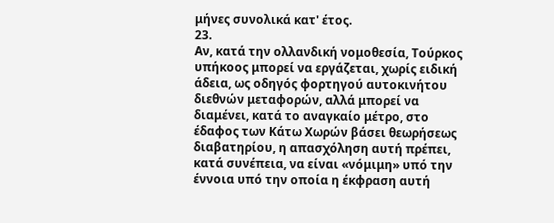μήνες συνολικά κατ' έτος.
23.
Αν, κατά την ολλανδική νομοθεσία, Τούρκος υπήκοος μπορεί να εργάζεται, χωρίς ειδική άδεια, ως οδηγός φορτηγού αυτοκινήτου διεθνών μεταφορών, αλλά μπορεί να διαμένει, κατά το αναγκαίο μέτρο, στο έδαφος των Κάτω Χωρών βάσει θεωρήσεως διαβατηρίου, η απασχόληση αυτή πρέπει, κατά συνέπεια, να είναι «νόμιμη» υπό την έννοια υπό την οποία η έκφραση αυτή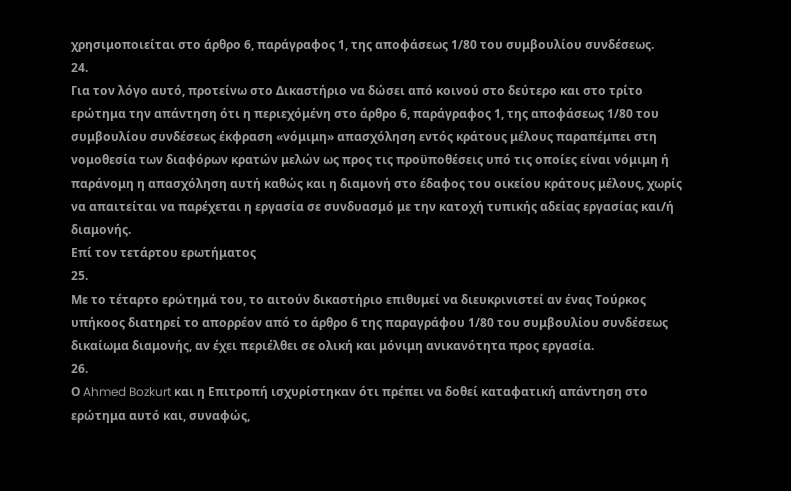χρησιμοποιείται στο άρθρο 6, παράγραφος 1, της αποφάσεως 1/80 του συμβουλίου συνδέσεως.
24.
Για τον λόγο αυτό, προτείνω στο Δικαστήριο να δώσει από κοινού στο δεύτερο και στο τρίτο ερώτημα την απάντηση ότι η περιεχόμένη στο άρθρο 6, παράγραφος 1, της αποφάσεως 1/80 του συμβουλίου συνδέσεως έκφραση «νόμιμη» απασχόληση εντός κράτους μέλους παραπέμπει στη νομοθεσία των διαφόρων κρατών μελών ως προς τις προϋποθέσεις υπό τις οποίες είναι νόμιμη ή παράνομη η απασχόληση αυτή καθώς και η διαμονή στο έδαφος του οικείου κράτους μέλους, χωρίς να απαιτείται να παρέχεται η εργασία σε συνδυασμό με την κατοχή τυπικής αδείας εργασίας και/ή διαμονής.
Επί τον τετάρτου ερωτήματος
25.
Με το τέταρτο ερώτημά του, το αιτούν δικαστήριο επιθυμεί να διευκρινιστεί αν ένας Τούρκος υπήκοος διατηρεί το απορρέον από το άρθρο 6 της παραγράφου 1/80 του συμβουλίου συνδέσεως δικαίωμα διαμονής, αν έχει περιέλθει σε ολική και μόνιμη ανικανότητα προς εργασία.
26.
Ο Ahmed Bozkurt και η Επιτροπή ισχυρίστηκαν ότι πρέπει να δοθεί καταφατική απάντηση στο ερώτημα αυτό και, συναφώς,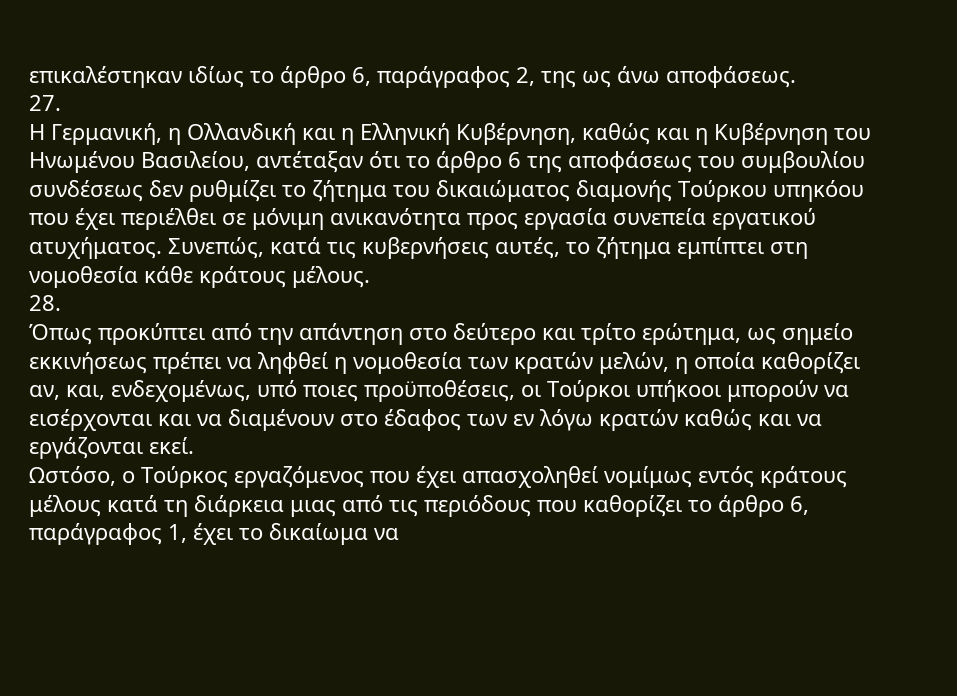επικαλέστηκαν ιδίως το άρθρο 6, παράγραφος 2, της ως άνω αποφάσεως.
27.
Η Γερμανική, η Ολλανδική και η Ελληνική Κυβέρνηση, καθώς και η Κυβέρνηση του Ηνωμένου Βασιλείου, αντέταξαν ότι το άρθρο 6 της αποφάσεως του συμβουλίου συνδέσεως δεν ρυθμίζει το ζήτημα του δικαιώματος διαμονής Τούρκου υπηκόου που έχει περιέλθει σε μόνιμη ανικανότητα προς εργασία συνεπεία εργατικού ατυχήματος. Συνεπώς, κατά τις κυβερνήσεις αυτές, το ζήτημα εμπίπτει στη νομοθεσία κάθε κράτους μέλους.
28.
Όπως προκύπτει από την απάντηση στο δεύτερο και τρίτο ερώτημα, ως σημείο εκκινήσεως πρέπει να ληφθεί η νομοθεσία των κρατών μελών, η οποία καθορίζει αν, και, ενδεχομένως, υπό ποιες προϋποθέσεις, οι Τούρκοι υπήκοοι μπορούν να εισέρχονται και να διαμένουν στο έδαφος των εν λόγω κρατών καθώς και να εργάζονται εκεί.
Ωστόσο, ο Τούρκος εργαζόμενος που έχει απασχοληθεί νομίμως εντός κράτους μέλους κατά τη διάρκεια μιας από τις περιόδους που καθορίζει το άρθρο 6, παράγραφος 1, έχει το δικαίωμα να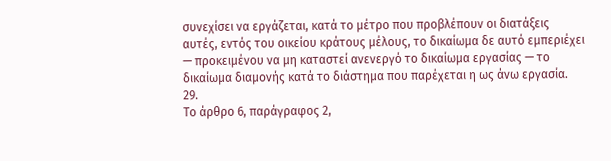συνεχίσει να εργάζεται, κατά το μέτρο που προβλέπουν οι διατάξεις αυτές, εντός του οικείου κράτους μέλους, το δικαίωμα δε αυτό εμπεριέχει — προκειμένου να μη καταστεί ανενεργό το δικαίωμα εργασίας — το δικαίωμα διαμονής κατά το διάστημα που παρέχεται η ως άνω εργασία.
29.
Το άρθρο 6, παράγραφος 2,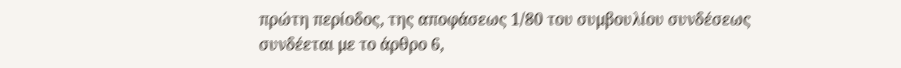πρώτη περίοδος, της αποφάσεως 1/80 του συμβουλίου συνδέσεως συνδέεται με το άρθρο 6,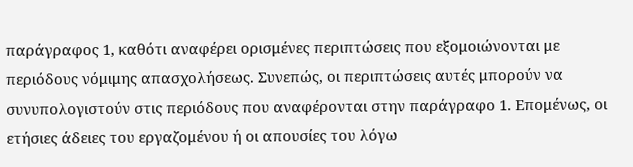παράγραφος 1, καθότι αναφέρει ορισμένες περιπτώσεις που εξομοιώνονται με περιόδους νόμιμης απασχολήσεως. Συνεπώς, οι περιπτώσεις αυτές μπορούν να συνυπολογιστούν στις περιόδους που αναφέρονται στην παράγραφο 1. Επομένως, οι ετήσιες άδειες του εργαζομένου ή οι απουσίες του λόγω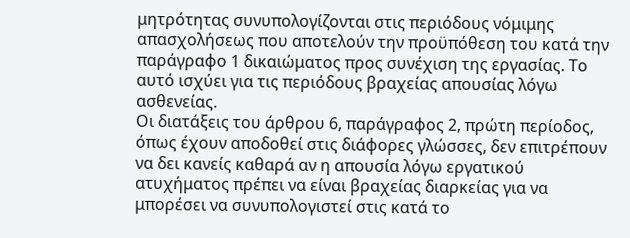μητρότητας συνυπολογίζονται στις περιόδους νόμιμης απασχολήσεως που αποτελούν την προϋπόθεση του κατά την παράγραφο 1 δικαιώματος προς συνέχιση της εργασίας. Το αυτό ισχύει για τις περιόδους βραχείας απουσίας λόγω ασθενείας.
Οι διατάξεις του άρθρου 6, παράγραφος 2, πρώτη περίοδος, όπως έχουν αποδοθεί στις διάφορες γλώσσες, δεν επιτρέπουν να δει κανείς καθαρά αν η απουσία λόγω εργατικού ατυχήματος πρέπει να είναι βραχείας διαρκείας για να μπορέσει να συνυπολογιστεί στις κατά το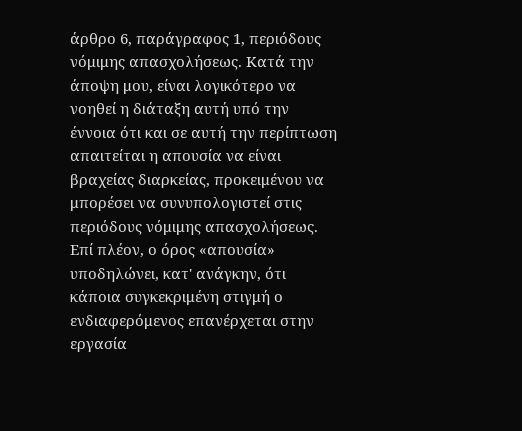άρθρο 6, παράγραφος 1, περιόδους νόμιμης απασχολήσεως. Κατά την άποψη μου, είναι λογικότερο να νοηθεί η διάταξη αυτή υπό την έννοια ότι και σε αυτή την περίπτωση απαιτείται η απουσία να είναι βραχείας διαρκείας, προκειμένου να μπορέσει να συνυπολογιστεί στις περιόδους νόμιμης απασχολήσεως. Επί πλέον, ο όρος «απουσία» υποδηλώνει, κατ' ανάγκην, ότι κάποια συγκεκριμένη στιγμή ο ενδιαφερόμενος επανέρχεται στην εργασία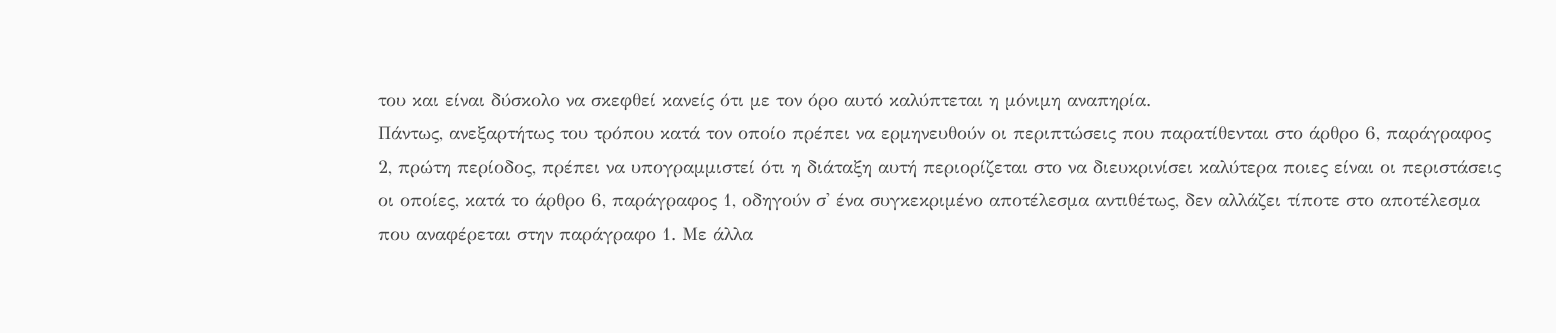του και είναι δύσκολο να σκεφθεί κανείς ότι με τον όρο αυτό καλύπτεται η μόνιμη αναπηρία.
Πάντως, ανεξαρτήτως του τρόπου κατά τον οποίο πρέπει να ερμηνευθούν οι περιπτώσεις που παρατίθενται στο άρθρο 6, παράγραφος 2, πρώτη περίοδος, πρέπει να υπογραμμιστεί ότι η διάταξη αυτή περιορίζεται στο να διευκρινίσει καλύτερα ποιες είναι οι περιστάσεις οι οποίες, κατά το άρθρο 6, παράγραφος 1, οδηγούν σ' ένα συγκεκριμένο αποτέλεσμα αντιθέτως, δεν αλλάζει τίποτε στο αποτέλεσμα που αναφέρεται στην παράγραφο 1. Με άλλα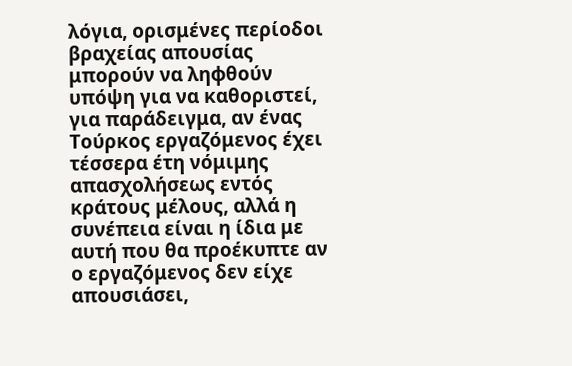λόγια, ορισμένες περίοδοι βραχείας απουσίας μπορούν να ληφθούν υπόψη για να καθοριστεί, για παράδειγμα, αν ένας Τούρκος εργαζόμενος έχει τέσσερα έτη νόμιμης απασχολήσεως εντός κράτους μέλους, αλλά η συνέπεια είναι η ίδια με αυτή που θα προέκυπτε αν ο εργαζόμενος δεν είχε απουσιάσει,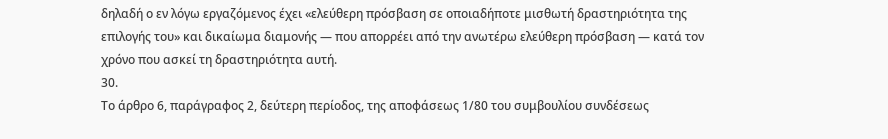δηλαδή ο εν λόγω εργαζόμενος έχει «ελεύθερη πρόσβαση σε οποιαδήποτε μισθωτή δραστηριότητα της επιλογής του» και δικαίωμα διαμονής — που απορρέει από την ανωτέρω ελεύθερη πρόσβαση — κατά τον χρόνο που ασκεί τη δραστηριότητα αυτή.
30.
Το άρθρο 6, παράγραφος 2, δεύτερη περίοδος, της αποφάσεως 1/80 του συμβουλίου συνδέσεως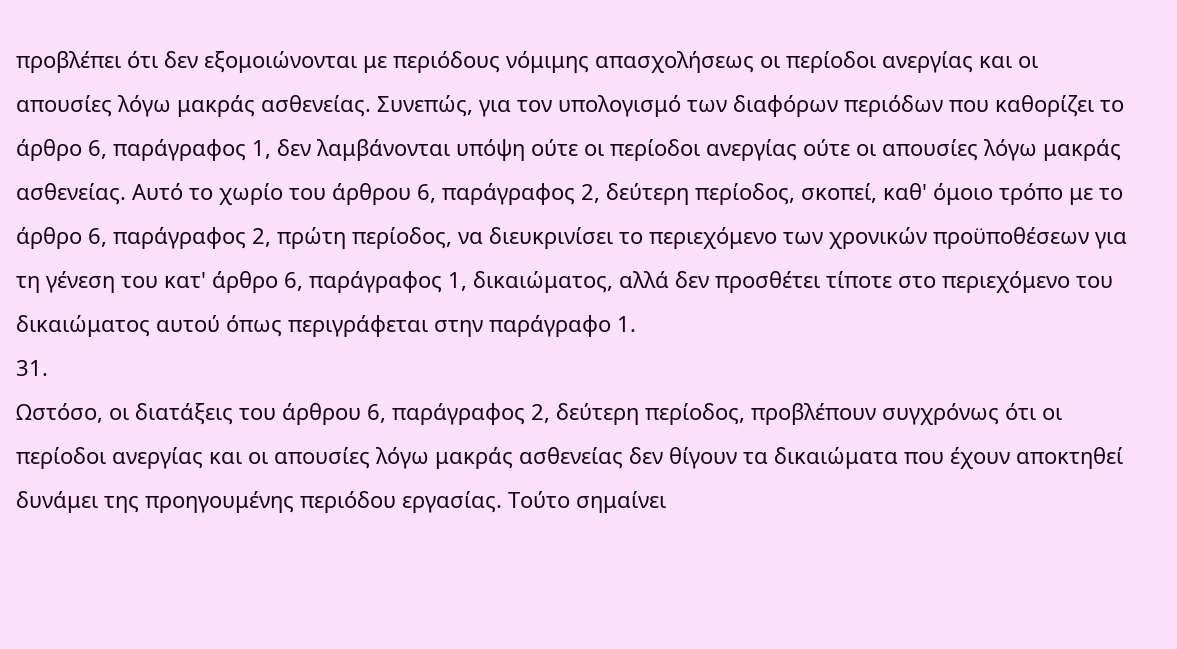προβλέπει ότι δεν εξομοιώνονται με περιόδους νόμιμης απασχολήσεως οι περίοδοι ανεργίας και οι απουσίες λόγω μακράς ασθενείας. Συνεπώς, για τον υπολογισμό των διαφόρων περιόδων που καθορίζει το άρθρο 6, παράγραφος 1, δεν λαμβάνονται υπόψη ούτε οι περίοδοι ανεργίας ούτε οι απουσίες λόγω μακράς ασθενείας. Αυτό το χωρίο του άρθρου 6, παράγραφος 2, δεύτερη περίοδος, σκοπεί, καθ' όμοιο τρόπο με το άρθρο 6, παράγραφος 2, πρώτη περίοδος, να διευκρινίσει το περιεχόμενο των χρονικών προϋποθέσεων για τη γένεση του κατ' άρθρο 6, παράγραφος 1, δικαιώματος, αλλά δεν προσθέτει τίποτε στο περιεχόμενο του δικαιώματος αυτού όπως περιγράφεται στην παράγραφο 1.
31.
Ωστόσο, οι διατάξεις του άρθρου 6, παράγραφος 2, δεύτερη περίοδος, προβλέπουν συγχρόνως ότι οι περίοδοι ανεργίας και οι απουσίες λόγω μακράς ασθενείας δεν θίγουν τα δικαιώματα που έχουν αποκτηθεί δυνάμει της προηγουμένης περιόδου εργασίας. Τούτο σημαίνει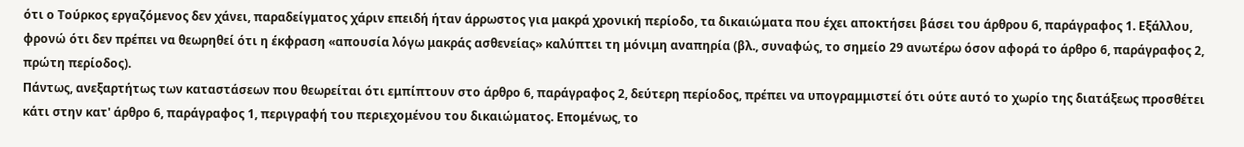ότι ο Τούρκος εργαζόμενος δεν χάνει, παραδείγματος χάριν επειδή ήταν άρρωστος για μακρά χρονική περίοδο, τα δικαιώματα που έχει αποκτήσει βάσει του άρθρου 6, παράγραφος 1. Εξάλλου, φρονώ ότι δεν πρέπει να θεωρηθεί ότι η έκφραση «απουσία λόγω μακράς ασθενείας» καλύπτει τη μόνιμη αναπηρία (βλ., συναφώς, το σημείο 29 ανωτέρω όσον αφορά το άρθρο 6, παράγραφος 2, πρώτη περίοδος).
Πάντως, ανεξαρτήτως των καταστάσεων που θεωρείται ότι εμπίπτουν στο άρθρο 6, παράγραφος 2, δεύτερη περίοδος, πρέπει να υπογραμμιστεί ότι ούτε αυτό το χωρίο της διατάξεως προσθέτει κάτι στην κατ' άρθρο 6, παράγραφος 1, περιγραφή του περιεχομένου του δικαιώματος. Επομένως, το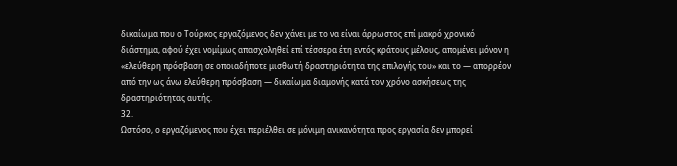δικαίωμα που ο Τούρκος εργαζόμενος δεν χάνει με το να είναι άρρωστος επί μακρό χρονικό διάστημα, αφού έχει νομίμως απασχοληθεί επί τέσσερα έτη εντός κράτους μέλους, απομένει μόνον η «ελεύθερη πρόσβαση σε οποιαδήποτε μισθωτή δραστηριότητα της επιλογής του» και το — απορρέον από την ως άνω ελεύθερη πρόσβαση — δικαίωμα διαμονής κατά τον χρόνο ασκήσεως της δραστηριότητας αυτής.
32.
Ωστόσο, ο εργαζόμενος που έχει περιέλθει σε μόνιμη ανικανότητα προς εργασία δεν μπορεί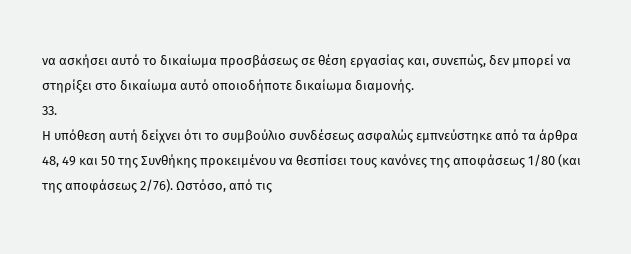να ασκήσει αυτό το δικαίωμα προσβάσεως σε θέση εργασίας και, συνεπώς, δεν μπορεί να στηρίξει στο δικαίωμα αυτό οποιοδήποτε δικαίωμα διαμονής.
33.
Η υπόθεση αυτή δείχνει ότι το συμβούλιο συνδέσεως ασφαλώς εμπνεύστηκε από τα άρθρα 48, 49 και 50 της Συνθήκης προκειμένου να θεσπίσει τους κανόνες της αποφάσεως 1/80 (και της αποφάσεως 2/76). Ωστόσο, από τις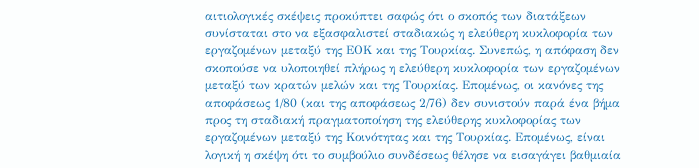αιτιολογικές σκέψεις προκύπτει σαφώς ότι ο σκοπός των διατάξεων συνίσταται στο να εξασφαλιστεί σταδιακώς η ελεύθερη κυκλοφορία των εργαζομένων μεταξύ της ΕΟΚ και της Τουρκίας. Συνεπώς, η απόφαση δεν σκοπούσε να υλοποιηθεί πλήρως η ελεύθερη κυκλοφορία των εργαζομένων μεταξύ των κρατών μελών και της Τουρκίας. Επομένως, οι κανόνες της αποφάσεως 1/80 (και της αποφάσεως 2/76) δεν συνιστούν παρά ένα βήμα προς τη σταδιακή πραγματοποίηση της ελεύθερης κυκλοφορίας των εργαζομένων μεταξύ της Κοινότητας και της Τουρκίας. Επομένως, είναι λογική η σκέψη ότι το συμβούλιο συνδέσεως θέλησε να εισαγάγει βαθμιαία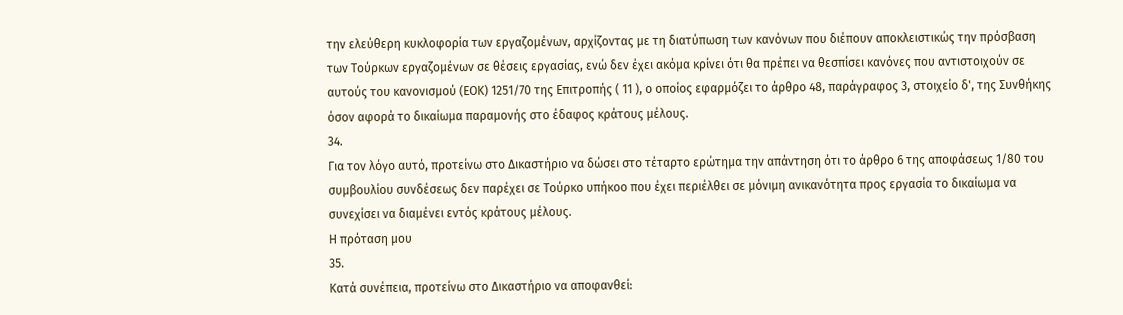την ελεύθερη κυκλοφορία των εργαζομένων, αρχίζοντας με τη διατύπωση των κανόνων που διέπουν αποκλειστικώς την πρόσβαση των Τούρκων εργαζομένων σε θέσεις εργασίας, ενώ δεν έχει ακόμα κρίνει ότι θα πρέπει να θεσπίσει κανόνες που αντιστοιχούν σε αυτούς του κανονισμού (ΕΟΚ) 1251/70 της Επιτροπής ( 11 ), ο οποίος εφαρμόζει το άρθρο 48, παράγραφος 3, στοιχείο δ', της Συνθήκης όσον αφορά το δικαίωμα παραμονής στο έδαφος κράτους μέλους.
34.
Για τον λόγο αυτό, προτείνω στο Δικαστήριο να δώσει στο τέταρτο ερώτημα την απάντηση ότι το άρθρο 6 της αποφάσεως 1/80 του συμβουλίου συνδέσεως δεν παρέχει σε Τούρκο υπήκοο που έχει περιέλθει σε μόνιμη ανικανότητα προς εργασία το δικαίωμα να συνεχίσει να διαμένει εντός κράτους μέλους.
Η πρόταση μου
35.
Κατά συνέπεια, προτείνω στο Δικαστήριο να αποφανθεί: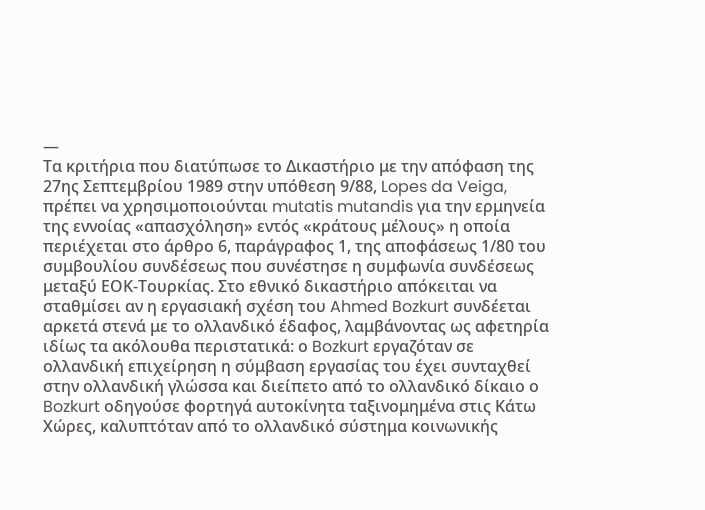—
Τα κριτήρια που διατύπωσε το Δικαστήριο με την απόφαση της 27ης Σεπτεμβρίου 1989 στην υπόθεση 9/88, Lopes da Veiga, πρέπει να χρησιμοποιούνται mutatis mutandis για την ερμηνεία της εννοίας «απασχόληση» εντός «κράτους μέλους» η οποία περιέχεται στο άρθρο 6, παράγραφος 1, της αποφάσεως 1/80 του συμβουλίου συνδέσεως που συνέστησε η συμφωνία συνδέσεως μεταξύ ΕΟΚ-Τουρκίας. Στο εθνικό δικαστήριο απόκειται να σταθμίσει αν η εργασιακή σχέση του Ahmed Bozkurt συνδέεται αρκετά στενά με το ολλανδικό έδαφος, λαμβάνοντας ως αφετηρία ιδίως τα ακόλουθα περιστατικά: ο Bozkurt εργαζόταν σε ολλανδική επιχείρηση η σύμβαση εργασίας του έχει συνταχθεί στην ολλανδική γλώσσα και διείπετο από το ολλανδικό δίκαιο ο Bozkurt οδηγούσε φορτηγά αυτοκίνητα ταξινομημένα στις Κάτω Χώρες, καλυπτόταν από το ολλανδικό σύστημα κοινωνικής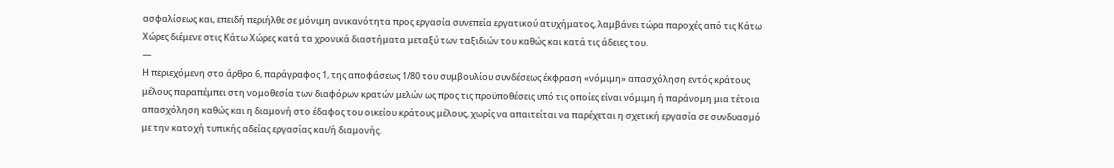ασφαλίσεως και, επειδή περιήλθε σε μόνιμη ανικανότητα προς εργασία συνεπεία εργατικού ατυχήματος, λαμβάνει τώρα παροχές από τις Κάτω Χώρες διέμενε στις Κάτω Χώρες κατά τα χρονικά διαστήματα μεταξύ των ταξιδιών του καθώς και κατά τις άδειες του.
—
Η περιεχόμενη στο άρθρο 6, παράγραφος 1, της αποφάσεως 1/80 του συμβουλίου συνδέσεως έκφραση «νόμιμη» απασχόληση εντός κράτους μέλους παραπέμπει στη νομοθεσία των διαφόρων κρατών μελών ως προς τις προϋποθέσεις υπό τις οποίες είναι νόμιμη ή παράνομη μια τέτοια απασχόληση καθώς και η διαμονή στο έδαφος του οικείου κράτους μέλους, χωρίς να απαιτείται να παρέχεται η σχετική εργασία σε συνδυασμό με την κατοχή τυπικής αδείας εργασίας και/ή διαμονής.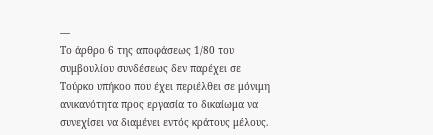—
Το άρθρο 6 της αποφάσεως 1/80 του συμβουλίου συνδέσεως δεν παρέχει σε Τούρκο υπήκοο που έχει περιέλθει σε μόνιμη ανικανότητα προς εργασία το δικαίωμα να συνεχίσει να διαμένει εντός κράτους μέλους.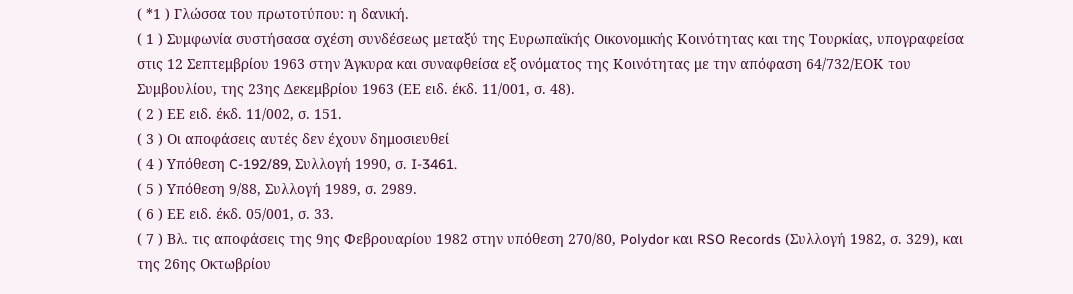( *1 ) Γλώσσα του πρωτοτύπου: η δανική.
( 1 ) Συμφωνία συστήσασα σχέση συνδέσεως μεταξύ της Ευρωπαϊκής Οικονομικής Κοινότητας και της Τουρκίας, υπογραφείσα στις 12 Σεπτεμβρίου 1963 στην Άγκυρα και συναφθείσα εξ ονόματος της Κοινότητας με την απόφαση 64/732/ΕΟΚ του Συμβουλίου, της 23ης Δεκεμβρίου 1963 (ΕΕ ειδ. έκδ. 11/001, σ. 48).
( 2 ) ΕΕ ειδ. έκδ. 11/002, σ. 151.
( 3 ) Οι αποφάσεις αυτές δεν έχουν δημοσιευθεί
( 4 ) Υπόθεση C-192/89, Συλλογή 1990, σ. I-3461.
( 5 ) Υπόθεση 9/88, Συλλογή 1989, σ. 2989.
( 6 ) ΕΕ ειδ. έκδ. 05/001, σ. 33.
( 7 ) Βλ. τις αποφάσεις της 9ης Φεβρουαρίου 1982 στην υπόθεση 270/80, Polydor και RSO Records (Συλλογή 1982, σ. 329), και της 26ης Οκτωβρίου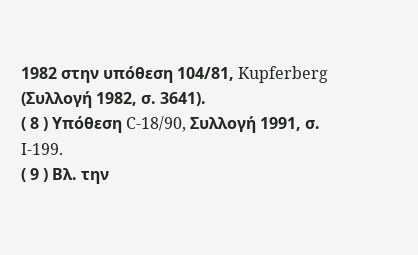1982 στην υπόθεση 104/81, Kupferberg (Συλλογή 1982, σ. 3641).
( 8 ) Υπόθεση C-18/90, Συλλογή 1991, σ. I-199.
( 9 ) Βλ. την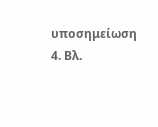υποσημείωση 4. Βλ.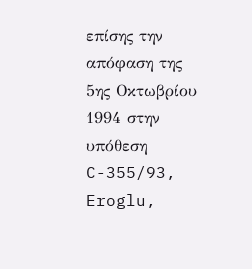επίσης την απόφαση της 5ης Οκτωβρίου 1994 στην υπόθεση C-355/93, Eroglu,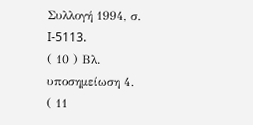Συλλογή 1994, σ. I-5113.
( 10 ) Βλ. υποσημείωση 4.
( 11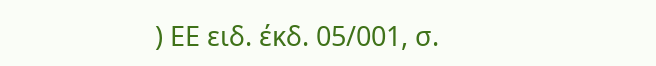) ΕΕ ειδ. έκδ. 05/001, σ.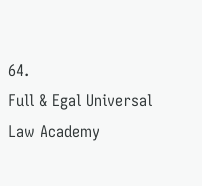64.
Full & Egal Universal Law Academy